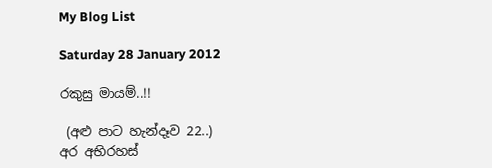My Blog List

Saturday 28 January 2012

රකුසු මායම්..!!

 (අළු පාට හැන්දෑව 22..)
අර අභිරහස්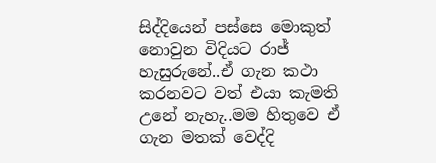සිද්දියෙන් පස්සෙ මොකුත් නොවුන විදියට රාජ් හැසුරුනේ..ඒ ගැන කථා කරනවට වත් එයා කැමති උනේ නැහැ..මම හිතුවෙ ඒ ගැන මතක් වෙද්දි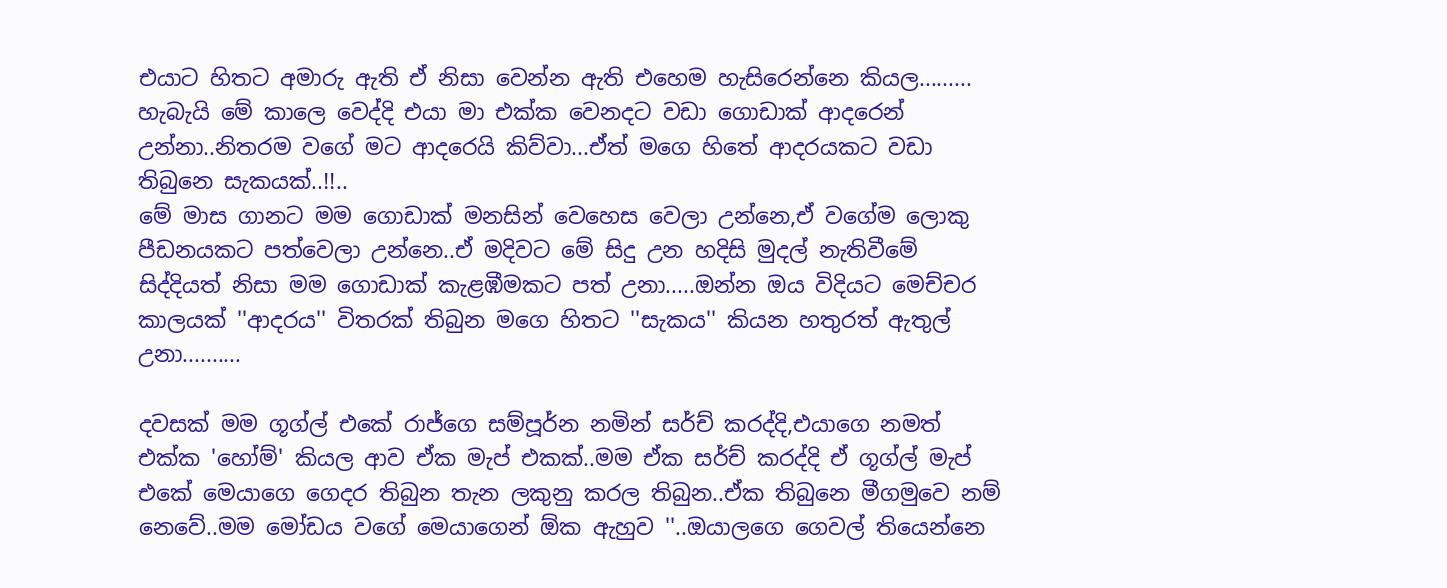එයාට හිතට අමාරු ඇති ඒ නිසා වෙන්න ඇති එහෙම හැසිරෙන්නෙ කියල.........
හැබැයි මේ කාලෙ වෙද්දි එයා මා එක්ක වෙනදට වඩා ගොඩාක් ආදරෙන් උන්නා..නිතරම වගේ මට ආදරෙයි කිව්වා...ඒත් මගෙ හිතේ ආදරයකට වඩා තිබුනෙ සැකයක්..!!..
මේ මාස ගානට මම ගොඩාක් මනසින් වෙහෙස වෙලා උන්නෙ,ඒ වගේම ලොකු පීඩනයකට පත්වෙලා උන්නෙ..ඒ මදිවට මේ සිදු උන හදිසි මුදල් නැතිවීමේ සිද්දියත් නිසා මම ගොඩාක් කැළඹීමකට පත් උනා.....ඔන්න ඔය විදියට මෙච්චර කාලයක් ''ආදරය'' විතරක් තිබුන මගෙ හිතට ''සැකය'' කියන හතුරත් ඇතුල් උනා..........

දවසක් මම ගූග්ල් එකේ රාජ්ගෙ සම්පූර්න නමින් සර්ච් කරද්දි,එයාගෙ නමත් එක්ක 'හෝම්' කියල ආව ඒක මැප් එකක්..මම ඒක සර්ච් කරද්දි ඒ ගූග්ල් මැප් එකේ මෙයාගෙ ගෙදර තිබුන තැන ලකුනු කරල තිබුන..ඒක තිබුනෙ මීගමුවෙ නම් නෙවේ..මම මෝඩය වගේ මෙයාගෙන් ඕක ඇහුව ''..ඔයාලගෙ ගෙවල් තියෙන්නෙ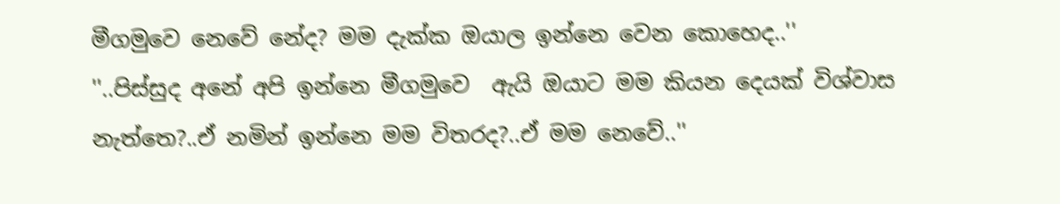මීගමුවෙ නෙවේ නේද? මම දැක්ක ඔයාල ඉන්නෙ වෙන කොහෙද..''
''..පිස්සුද අනේ අපි ඉන්නෙ මීගමුවෙ  ඇයි ඔයාට මම කියන දෙයක් විශ්වාස නැත්තෙ?..ඒ නමින් ඉන්නෙ මම විතරද?..ඒ මම නෙවේ..''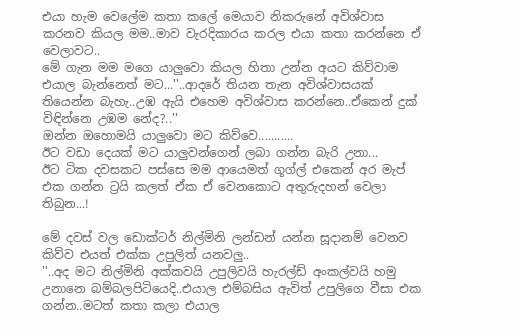එයා හැම වෙලේම කතා කලේ මෙයාව නිකරුනේ අවිශ්වාස කරනව කියල මම..මාව වැරදිකාරය කරල එයා කතා කරන්නෙ ඒ වෙලාවට..
මේ ගැන මම මගෙ යාලුවො කියල හිතා උන්න අයට කිව්වාම එයාල බැන්නෙත් මට...''..ආදරේ තියන තැන අවිශ්වාසයක් තියෙන්න බැහැ..උඹ ඇයි එහෙම අවිශ්වාස කරන්නෙ..ඒකෙන් දුක් විඳින්නෙ උඹම නේද?..''
ඔන්න ඔහොමයි යාලුවො මට කිව්වෙ...........
ඊට වඩා දෙයක් මට යාලුවන්ගෙන් ලබා ගන්න බැරි උනා...
ඊට ටික දවසකට පස්සෙ මම ආයෙමත් ගූග්ල් එකෙන් අර මැප් එක ගන්න ට්‍රයි කලත් ඒක ඒ වෙනකොට අතුරුදහන් වෙලා තිබුන...!

මේ දවස් වල ඩොක්ටර් නිල්මිනි ලන්ඩන් යන්න සූදානම් වෙනව කිව්ව එයත් එක්ක උපුලිත් යනවලු..
''..අද මට නිල්මිනි අක්කවයි උපුලිවයි හැරල්ඩ් අංකල්වයි හමු උනානෙ බම්බලපිටියෙදි..එයාල එම්බසිය ඇවිත් උපුලිගෙ වීසා එක ගන්න..මටත් කතා කලා එයාල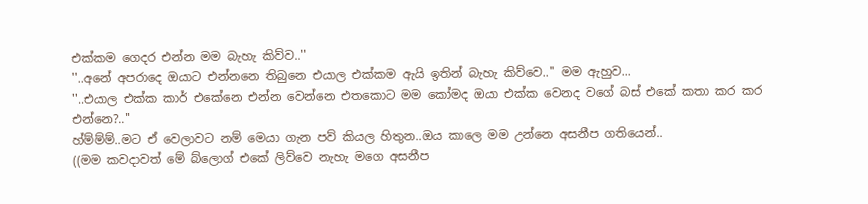එක්කම ගෙදර එන්න මම බැහැ කිව්ව..''
''..අනේ අපරාදෙ ඔයාට එන්නනෙ තිබුනෙ එයාල එක්කම ඇයි ඉතින් බැහැ කිව්වෙ..'' මම ඇහුව...
''..එයාල එක්ක කාර් එකේනෙ එන්න වෙන්නෙ එතකොට මම කෝමද ඔයා එක්ක වෙනද වගේ බස් එකේ කතා කර කර එන්නෙ?..''
හ්ම්ම්ම්..මට ඒ වෙලාවට නම් මෙයා ගැන පව් කියල හිතුන..ඔය කාලෙ මම උන්නෙ අසනීප ගතියෙන්..
((මම කවදාවත් මේ බ්ලොග් එකේ ලිව්වෙ නැහැ මගෙ අසනීප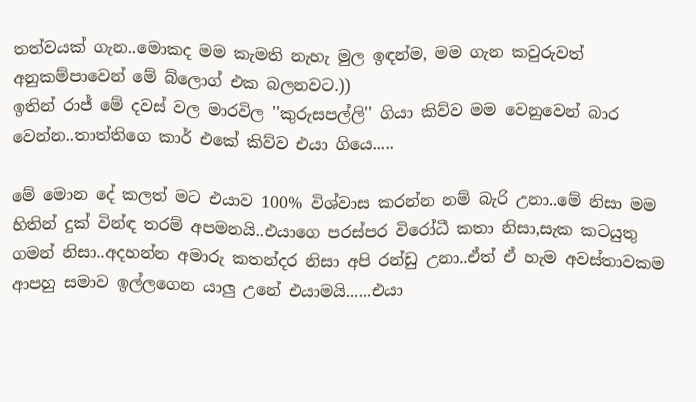තත්වයක් ගැන..මොකද මම කැමති නැහැ මුල ඉඳන්ම, මම ගැන කවුරුවත් අනුකම්පාවෙන් මේ බ්ලොග් එක බලනවට.))
ඉතින් රාජ් මේ දවස් වල මාරවිල ''කුරුසපල්ලි'' ගියා කිව්ව මම වෙනුවෙන් බාර වෙන්න..තාත්තිගෙ කාර් එකේ කිව්ව එයා ගියෙ.....

මේ මොන දේ කලත් මට එයාව 100% විශ්වාස කරන්න නම් බැරි උනා..මේ නිසා මම හිතින් දුක් වින්ඳ තරම් අපමනයි..එයාගෙ පරස්පර විරෝධී කතා නිසා,සැක කටයුතු ගමන් නිසා..අදහන්න අමාරු කතන්දර නිසා අපි රන්ඩු උනා..ඒත් ඒ හැම අවස්තාවකම ආපහු සමාව ඉල්ලගෙන යාලු උනේ එයාමයි......එයා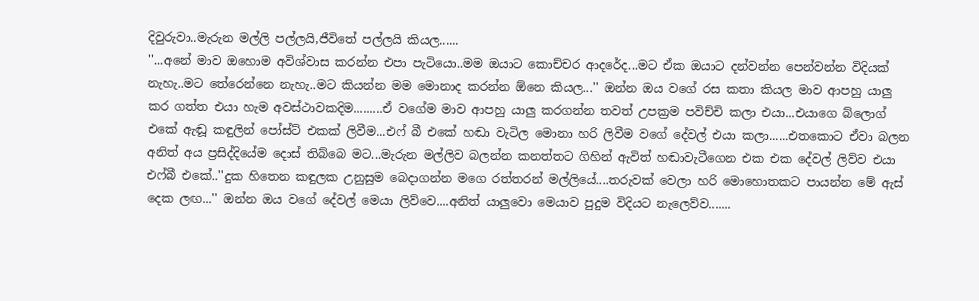දිවුරුවා..මැරුන මල්ලි පල්ලයි,ජීවිතේ පල්ලයි කියල......
''...අනේ මාව ඔහොම අවිශ්වාස කරන්න එපා පැටියො..මම ඔයාට කොච්චර ආදරේද...මට ඒක ඔයාට දන්වන්න පෙන්වන්න විදියක් නැහැ..මට තේරෙන්නෙ නැහැ..මට කියන්න මම මොනාද කරන්න ඕනෙ කියල...'' ඔන්න ඔය වගේ රස කතා කියල මාව ආපහු යාලු කර ගත්ත එයා හැම අවස්ථාවකදිම.........ඒ වගේම මාව ආපහු යාලු කරගන්න තවත් උපක්‍රම පවිච්චි කලා එයා...එයාගෙ බ්ලොග් එකේ ඇඬූ කඳුලින් පෝස්ට් එකක් ලිවීම...එෆ් බී එකේ හඬා වැටිල මොනා හරි ලිවීම වගේ දේවල් එයා කලා......එතකොට ඒවා බලන අනිත් අය ප්‍රසිද්දියේම දොස් තිබ්බෙ මට...මැරුන මල්ලිව බලන්න කනත්තට ගිහින් ඇවිත් හඬාවැටීගෙන එක එක දේවල් ලිව්ව එයා එෆ්බී එකේ..''දුක හිතෙන කඳුලක උනුසුම බෙදාගන්න මගෙ රත්තරන් මල්ලියේ....තරුවක් වෙලා හරි මොහොතකට පායන්න මේ ඇස් දෙක ලඟ...'' ඔන්න ඔය වගේ දේවල් මෙයා ලිව්වෙ....අනිත් යාලුවො මෙයාව පුදුම විදියට නැලෙව්ව.......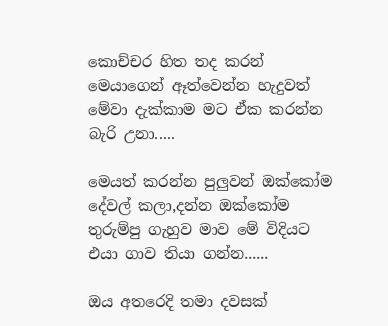කොච්චර හිත තද කරන් මෙයාගෙන් ඈත්වෙන්න හැදුවත් මේවා දැක්කාම මට ඒක කරන්න බැරි උනා.....

මෙයත් කරන්න පුලුවන් ඔක්කෝම දේවල් කලා,දන්න ඔක්කෝම තුරුම්පු ගැහුව මාව මේ විදියට එයා ගාව තියා ගන්න......

ඔය අතරෙදි තමා දවසක්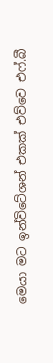මෙයා මට ඉන්විටේශන් එකක් එව්වෙ එෆ්.බී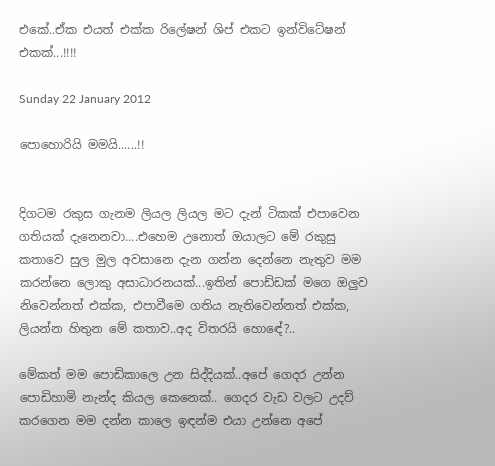එකේ..ඒක එයත් එක්ක රිලේෂන් ශිප් එකට ඉන්විටේෂන් එකක්...!!!!

Sunday 22 January 2012

පොහොරියි මමයි......!!


දිගටම රකුස ගැනම ලියල ලියල මට දැන් ටිකක් එපාවෙන ගතියක් දැනෙනවා....එහෙම උනොත් ඔයාලට මේ රකුසු කතාවෙ සුල මුල අවසානෙ දැන ගන්න දෙන්නෙ නැතුව මම කරන්නෙ ලොකු අසාධාරනයක්...ඉතින් පොඩ්ඩක් මගෙ ඔලුව නිවෙන්නත් එක්ක, එපාවීමෙ ගතිය නැතිවෙන්නත් එක්ක, ලියන්න හිතුන මේ කතාව..අද විතරයි හොඳේ?..

මේකත් මම පොඩිකාලෙ උන සිද්දියක්..අපේ ගෙදර උන්න පොඩිහාමි නැන්ද කියල කෙනෙක්.. ගෙදර වැඩ වලට උදව් කරගෙන මම දන්න කාලෙ ඉඳන්ම එයා උන්නෙ අපේ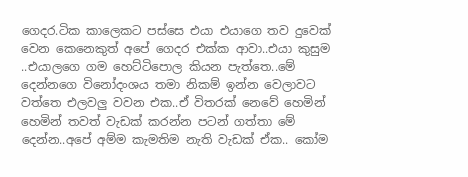ගෙදර.ටික කාලෙකට පස්සෙ එයා එයාගෙ තව දුවෙක් වෙන කෙනෙකුත් අපේ ගෙදර එක්ක ආවා..එයා කුසුම ..එයාලගෙ ගම හෙට්ටිපොල කියන පැත්තෙ..මේ දෙන්නගෙ විනෝදංශය තමා නිකම් ඉන්න වෙලාවට වත්තෙ එලවලු වවන එක..ඒ විතරක් නෙවේ හෙමින් හෙමින් තවත් වැඩක් කරන්න පටන් ගත්තා මේ දෙන්න..අපේ අම්ම කැමතිම නැති වැඩක් ඒක.. කෝම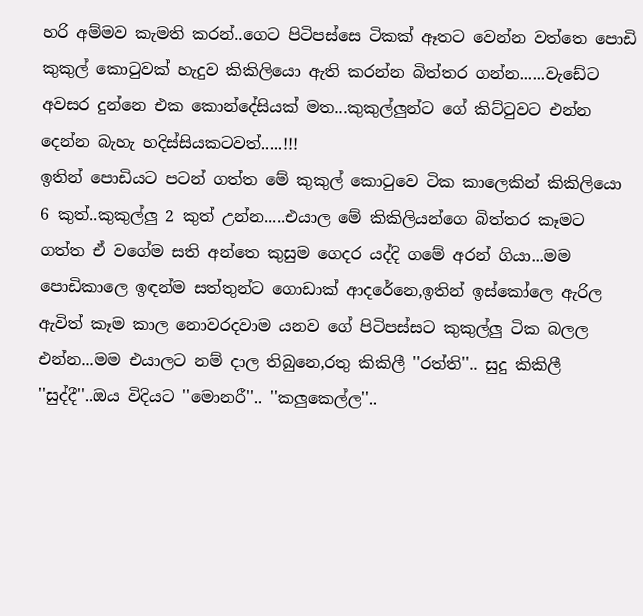හරි අම්මව කැමති කරන්..ගෙට පිටිපස්සෙ ටිකක් ඈතට වෙන්න වත්තෙ පොඩි කුකුල් කොටුවක් හැදුව කිකිලියො ඇති කරන්න බිත්තර ගන්න......වැඩේට අවසර දුන්නෙ එක කොන්දේසියක් මත...කුකුල්ලුන්ට ගේ කිට්ටුවට එන්න දෙන්න බැහැ හදිස්සියකටවත්.....!!!
ඉතින් පොඩියට පටන් ගත්ත මේ කුකුල් කොටුවෙ ටික කාලෙකින් කිකිලියො 6 කුත්..කුකුල්ලු 2 කුත් උන්න.....එයාල මේ කිකිලියන්ගෙ බිත්තර කෑමට ගත්ත ඒ වගේම සති අන්තෙ කුසුම ගෙදර යද්දි ගමේ අරන් ගියා...මම පොඩිකාලෙ ඉඳන්ම සත්තුන්ට ගොඩාක් ආදරේනෙ,ඉතින් ඉස්කෝලෙ ඇරිල ඇවිත් කෑම කාල නොවරදවාම යනව ගේ පිටිපස්සට කුකුල්ලු ටික බලල එන්න...මම එයාලට නම් දාල තිබුනෙ,රතු කිකිලී ''රත්ති''.. සුදු කිකිලී ''සුද්දී''..ඔය විදියට ''මොනරී''.. ''කලුකෙල්ල''..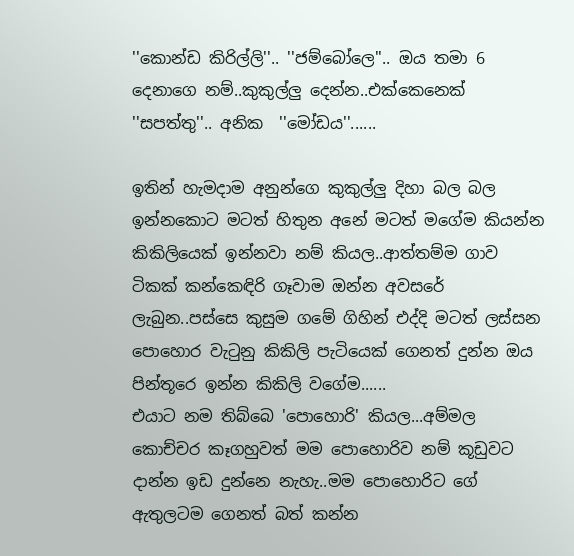''කොන්ඩ කිරිල්ලි''.. ''ජම්බෝලෙ''.. ඔය තමා 6 දෙනාගෙ නම්..කුකුල්ලු දෙන්න..එක්කෙනෙක් ''සපත්තු''.. අනික  ''මෝඩය''......

ඉතින් හැමදාම අනුන්ගෙ කුකුල්ලු දිහා බල බල ඉන්නකොට මටත් හිතුන අනේ මටත් මගේම කියන්න කිකිලියෙක් ඉන්නවා නම් කියල..ආත්තම්ම ගාව ටිකක් කන්කෙඳිරි ගෑවාම ඔන්න අවසරේ ලැබුන..පස්සෙ කුසුම ගමේ ගිහින් එද්දි මටත් ලස්සන පොහොර වැටුනු කිකිලි පැටියෙක් ගෙනත් දුන්න ඔය පින්තූරෙ ඉන්න කිකිලි වගේම......
එයාට නම තිබ්බෙ 'පොහොරි' කියල...අම්මල කොච්චර කෑගහුවත් මම පොහොරිව නම් කූඩුවට දාන්න ඉඩ දුන්නෙ නැහැ..මම පොහොරිට ගේ ඇතුලටම ගෙනත් බත් කන්න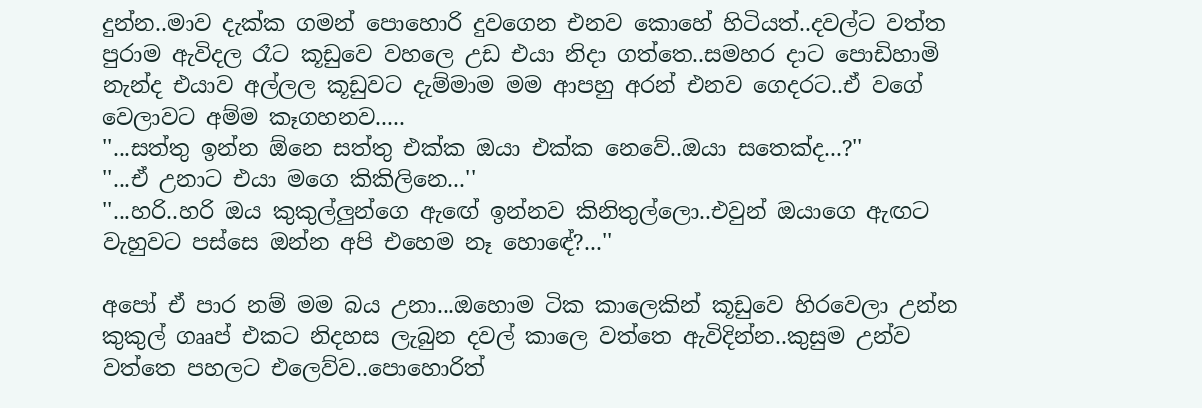දුන්න..මාව දැක්ක ගමන් පොහොරි දුවගෙන එනව කොහේ හිටියත්..දවල්ට වත්ත පුරාම ඇවිදල රෑට කූඩුවෙ වහලෙ උඩ එයා නිදා ගත්තෙ..සමහර දාට පොඩිහාමි නැන්ද එයාව අල්ලල කූඩුවට දැම්මාම මම ආපහු අරන් එනව ගෙදරට..ඒ වගේ වෙලාවට අම්ම කෑගහනව.....
''...සත්තු ඉන්න ඕනෙ සත්තු එක්ක ඔයා එක්ක නෙවේ..ඔයා සතෙක්ද...?''
''...ඒ උනාට එයා මගෙ කිකිලිනෙ...''
''...හරි..හරි ඔය කුකුල්ලුන්ගෙ ඇඟේ ඉන්නව කිනිතුල්ලො..එවුන් ඔයාගෙ ඇඟට වැහුවට පස්සෙ ඔන්න අපි එහෙම නෑ හොඳේ?...''

අපෝ ඒ පාර නම් මම බය උනා...ඔහොම ටික කාලෙකින් කූඩුවෙ හිරවෙලා උන්න කුකුල් ගෲප් එකට නිදහස ලැබුන දවල් කාලෙ වත්තෙ ඇවිදින්න..කුසුම උන්ව වත්තෙ පහලට එලෙව්ව..පොහොරිත්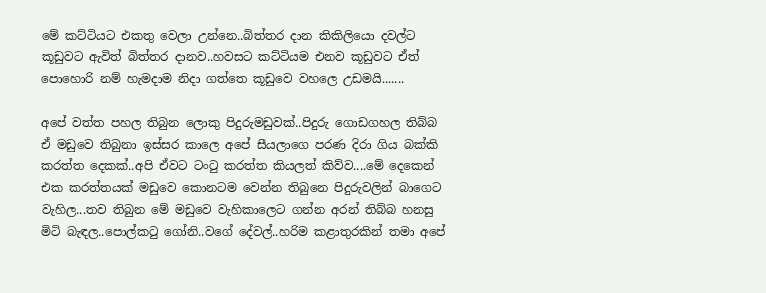මේ කට්ටියට එකතු වෙලා උන්නෙ..බිත්තර දාන කිකිලියො දවල්ට කූඩුවට ඇවිත් බිත්තර දානව..හවසට කට්ටියම එනව කූඩුවට ඒත් පොහොරි නම් හැමදාම නිදා ගත්තෙ කූඩුවෙ වහලෙ උඩමයි.......

අපේ වත්ත පහල තිබුන ලොකු පිදුරුමඩුවක්..පිදුරු ගොඩගහල තිබ්බ ඒ මඩුවෙ තිබුනා ඉස්සර කාලෙ අපේ සීයලාගෙ පරණ දිරා ගිය බක්කි කරත්ත දෙකක්..අපි ඒවට ටංටු කරත්ත කියලත් කිව්ව....මේ දෙකෙන් එක කරත්තයක් මඩුවෙ කොනටම වෙන්න තිබුනෙ පිදුරුවලින් බාගෙට වැහිල...තව තිබුන මේ මඩුවෙ වැහිකාලෙට ගන්න අරන් තිබ්බ හනසු මිටි බැඳල..පොල්කටු ගෝනි..වගේ දේවල්..හරිම කළාතුරකින් තමා අපේ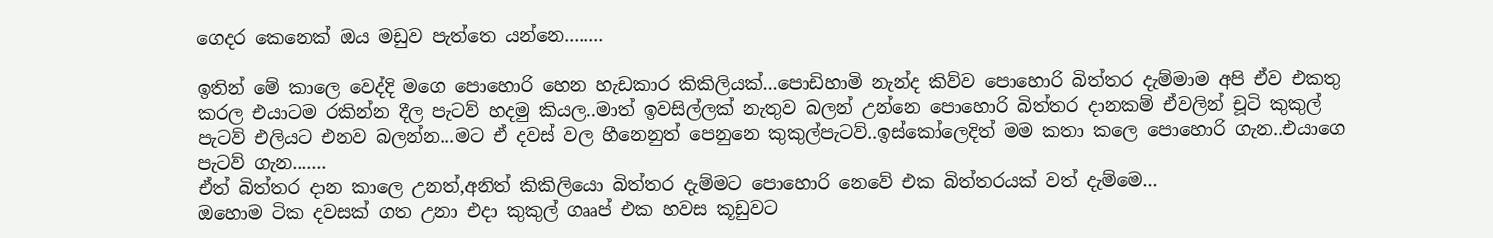ගෙදර කෙනෙක් ඔය මඩුව පැත්තෙ යන්නෙ........

ඉතින් මේ කාලෙ වෙද්දි මගෙ පොහොරි හෙන හැඩකාර කිකිලියක්...පොඩිහාමි නැන්ද කිව්ව පොහොරි බිත්තර දැම්මාම අපි ඒව එකතු කරල එයාටම රකින්න දීල පැටව් හදමු කියල..මාත් ඉවසිල්ලක් නැතුව බලන් උන්නෙ පොහොරි බිත්තර දානකම් ඒවලින් චූටි කුකුල් පැටව් එලියට එනව බලන්න...මට ඒ දවස් වල හීනෙනුත් පෙනුනෙ කුකුල්පැටව්..ඉස්කෝලෙදිත් මම කතා කලෙ පොහොරි ගැන..එයාගෙ පැටව් ගැන.......
ඒත් බිත්තර දාන කාලෙ උනත්,අනිත් කිකිලියො බිත්තර දැම්මට පොහොරි නෙවේ එක බිත්තරයක් වත් දැම්මෙ...
ඔහොම ටික දවසක් ගත උනා එදා කුකුල් ගෲප් එක හවස කූඩුවට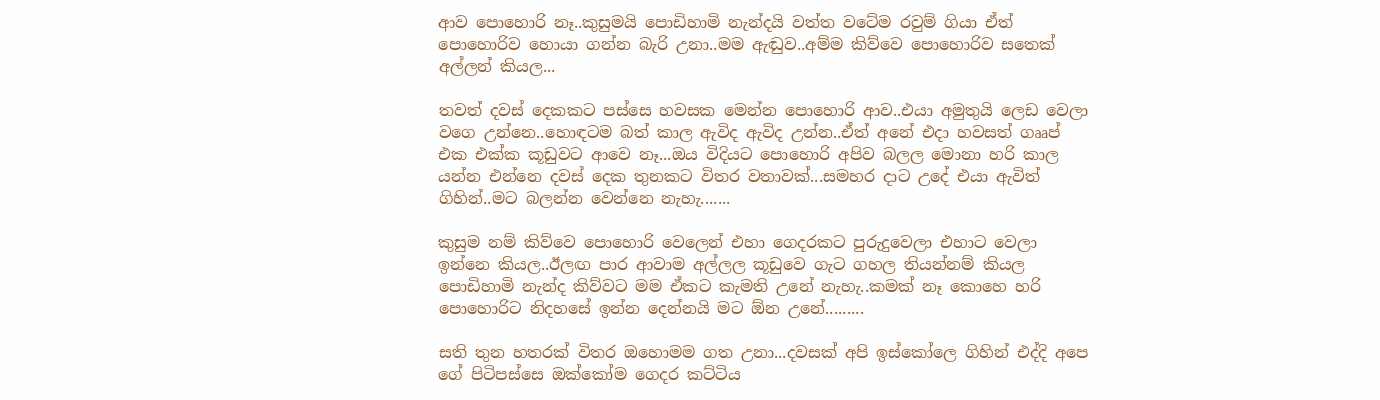ආව පොහොරි නෑ..කුසුමයි පොඩිහාමි නැන්දයි වත්ත වටේම රවුම් ගියා ඒත් පොහොරිව හොයා ගන්න බැරි උනා..මම ඇඬුව..අම්ම කිව්වෙ පොහොරිව සතෙක් අල්ලන් කියල...

තවත් දවස් දෙකකට පස්සෙ හවසක මෙන්න පොහොරි ආව..එයා අමුතුයි ලෙඩ වෙලා වගෙ උන්නෙ..හොඳටම බත් කාල ඇවිද ඇවිද උන්න..ඒත් අනේ එදා හවසත් ගෲප් එක එක්ක කූඩුවට ආවෙ නෑ...ඔය විදියට පොහොරි අපිව බලල මොනා හරි කාල යන්න එන්නෙ දවස් දෙක තුනකට විතර වතාවක්...සමහර දාට උදේ එයා ඇවිත් ගිහින්..මට බලන්න වෙන්නෙ නැහැ.......

කුසුම නම් කිව්වෙ පොහොරි වෙලෙන් එහා ගෙදරකට පුරුදුවෙලා එහාට වෙලා ඉන්නෙ කියල..ඊලඟ පාර ආවාම අල්ලල කූඩුවෙ ගැට ගහල තියන්නම් කියල පොඩිහාමි නැන්ද කිව්වට මම ඒකට කැමති උනේ නැහැ..කමක් නෑ කොහෙ හරි පොහොරිට නිදහසේ ඉන්න දෙන්නයි මට ඕන උනේ.........

සති තුන හතරක් විතර ඔහොමම ගත උනා...දවසක් අපි ඉස්කෝලෙ ගිහින් එද්දි අපෙ ගේ පිටිපස්සෙ ඔක්කෝම ගෙදර කට්ටිය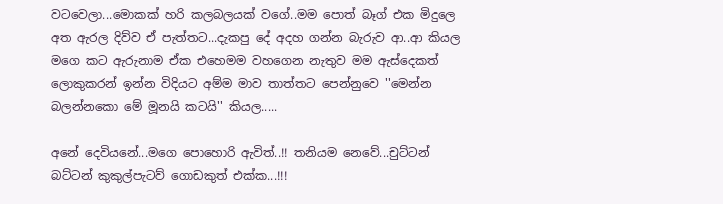වටවෙලා...මොකක් හරි කලබලයක් වගේ..මම පොත් බෑග් එක මිදුලෙ අත ඇරල දිව්ව ඒ පැත්තට...දැකපු දේ අදහ ගන්න බැරුව ආ..ආ කියල මගෙ කට ඇරුනාම ඒක එහෙමම වහගෙන නැතුව මම ඇස්දෙකත් ලොකුකරන් ඉන්න විදියට අම්ම මාව තාත්තට පෙන්නුවෙ ''මෙන්න බලන්නකො මේ මූනයි කටයි'' කියල.....

අනේ දෙවියනේ...මගෙ පොහොරි ඇවිත්..!! තනියම නෙවේ...චුට්ටන් බට්ටන් කුකුල්පැටව් ගොඩකුත් එක්ක...!!!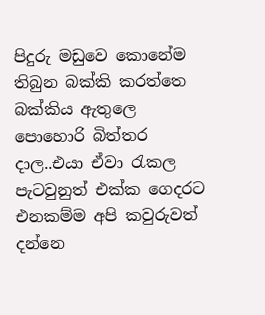පිදුරු මඩුවෙ කොනේම තිබුන බක්කි කරත්තෙ බක්කිය ඇතුලෙ පොහොරි බිත්තර දාල..එයා ඒවා රැකල පැටවුනුත් එක්ක ගෙදරට එනකම්ම අපි කවුරුවත් දන්නෙ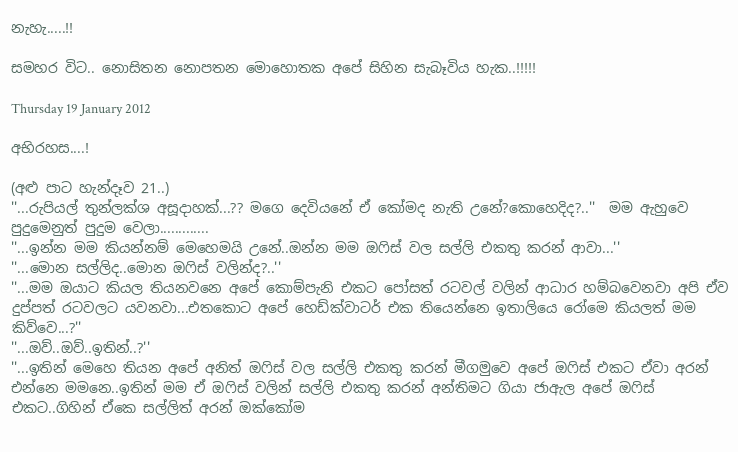නැහැ.....!!

සමහර විට.. නොසිතන නොපතන මොහොතක අපේ සිහින සැබෑවිය හැක..!!!!!

Thursday 19 January 2012

අභිරහස....!

(අළු පාට හැන්දෑව 21..)
''...රුපියල් තුන්ලක්ශ අසූදාහක්...?? මගෙ දෙවියනේ ඒ කෝමද නැති උනේ?කොහෙදිද?..''  මම ඇහුවෙ පුදුමෙනුත් පුදුම වෙලා.............
''...ඉන්න මම කියන්නම් මෙහෙමයි උනේ..ඔන්න මම ඔෆිස් වල සල්ලි එකතු කරන් ආවා...''
''...මොන සල්ලිද..මොන ඔෆිස් වලින්ද?..''
''...මම ඔයාට කියල තියනවනෙ අපේ කොම්පැනි එකට පෝසත් රටවල් වලින් ආධාර හම්බවෙනවා අපි ඒව දුප්පත් රටවලට යවනවා...එතකොට අපේ හෙඩ්ක්වාටර් එක තියෙන්නෙ ඉතාලියෙ රෝමෙ කියලත් මම කිව්වෙ...?''
''...ඔව්..ඔව්..ඉතින්..?''
''...ඉතින් මෙහෙ තියන අපේ අනිත් ඔෆිස් වල සල්ලි එකතු කරන් මීගමුවෙ අපේ ඔෆිස් එකට ඒවා අරන් එන්නෙ මමනෙ..ඉතින් මම ඒ ඔෆිස් වලින් සල්ලි එකතු කරන් අන්තිමට ගියා ජාඇල අපේ ඔෆිස් එකට..ගිහින් ඒකෙ සල්ලිත් අරන් ඔක්කෝම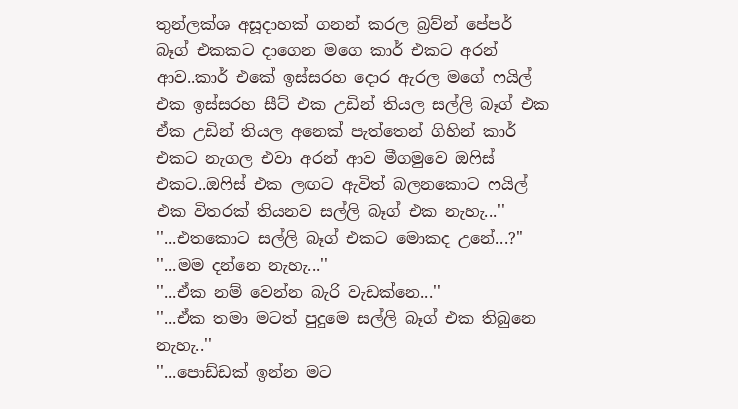තුන්ලක්ශ අසූදාහක් ගනන් කරල බ්‍රව්න් පේපර් බෑග් එකකට දාගෙන මගෙ කාර් එකට අරන් ආව..කාර් එකේ ඉස්සරහ දොර ඇරල මගේ ෆයිල් එක ඉස්සරහ සීට් එක උඩින් තියල සල්ලි බෑග් එක ඒක උඩින් තියල අනෙක් පැත්තෙන් ගිහින් කාර් එකට නැගල එවා අරන් ආව මීගමුවෙ ඔෆිස් එකට..ඔෆිස් එක ලඟට ඇවිත් බලනකොට ෆයිල් එක විතරක් තියනව සල්ලි බෑග් එක නැහැ...''
''...එතකොට සල්ලි බෑග් එකට මොකද උනේ...?''
''...මම දන්නෙ නැහැ...''
''...ඒක නම් වෙන්න බැරි වැඩක්නෙ...''
''...ඒක තමා මටත් පුදුමෙ සල්ලි බෑග් එක තිබුනෙ නැහැ..''
''...පොඩ්ඩක් ඉන්න මට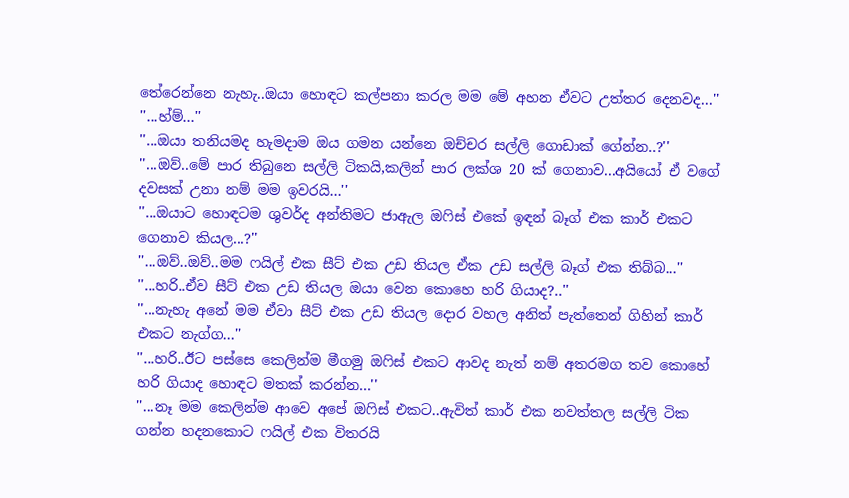තේරෙන්නෙ නැහැ..ඔයා හොඳට කල්පනා කරල මම මේ අහන ඒවට උත්තර දෙනවද...''
''...හ්ම්...''
''...ඔයා තනියමද හැමදාම ඔය ගමන යන්නෙ ඔච්චර සල්ලි ගොඩාක් ගේන්න..?''
''...ඔව්..මේ පාර තිබුනෙ සල්ලි ටිකයි,කලින් පාර ලක්ශ 20 ක් ගෙනාව...අයියෝ ඒ වගේ දවසක් උනා නම් මම ඉවරයි...''
''...ඔයාට හොඳටම ශුවර්ද අන්තිමට ජාඇල ඔෆිස් එකේ ඉඳන් බෑග් එක කාර් එකට ගෙනාව කියල...?''
''...ඔව්..ඔව්..මම ෆයිල් එක සීට් එක උඩ තියල ඒක උඩ සල්ලි බෑග් එක තිබ්බ...''
''...හරි..ඒව සීට් එක උඩ තියල ඔයා වෙන කොහෙ හරි ගියාද?..''
''...නැහැ අනේ මම ඒවා සීට් එක උඩ තියල දොර වහල අනිත් පැත්තෙන් ගිහින් කාර් එකට නැග්ග...''
''...හරි..ඊට පස්සෙ කෙලින්ම මීගමු ඔෆිස් එකට ආවද නැත් නම් අතරමග තව කොහේ හරි ගියාද හොඳට මතක් කරන්න...''
''...නෑ මම කෙලින්ම ආවෙ අපේ ඔෆිස් එකට..ඇවිත් කාර් එක නවත්තල සල්ලි ටික ගන්න හදනකොට ෆයිල් එක විතරයි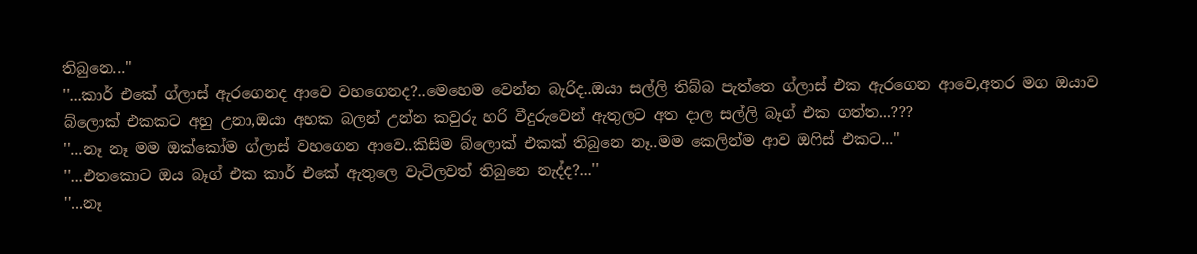තිබුනෙ...''
''...කාර් එකේ ග්ලාස් ඇරගෙනද ආවෙ වහගෙනද?..මෙහෙම වෙන්න බැරිද..ඔයා සල්ලි තිබ්බ පැත්තෙ ග්ලාස් එක ඇරගෙන ආවෙ,අතර මග ඔයාව බ්ලොක් එකකට අහු උනා,ඔයා අහක බලන් උන්න කවුරු හරි වීදුරුවෙන් ඇතුලට අත දාල සල්ලි බෑග් එක ගත්ත...???
''...නෑ නෑ මම ඔක්කෝම ග්ලාස් වහගෙන ආවෙ..කිසිම බ්ලොක් එකක් තිබුනෙ නෑ..මම කෙලින්ම ආව ඔෆිස් එකට...''
''...එතකොට ඔය බෑග් එක කාර් එකේ ඇතුලෙ වැටිලවත් තිබුනෙ නැද්ද?...''
''...නෑ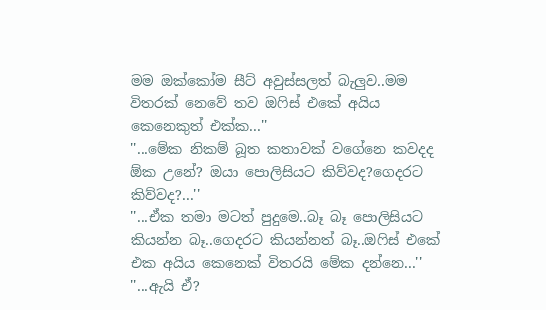මම ඔක්කෝම සීට් අවුස්සලත් බැලුව..මම විතරක් නෙවේ තව ඔෆිස් එකේ අයිය කෙනෙකුත් එක්ක...''
''...මේක නිකම් බූත කතාවක් වගේනෙ කවදද ඕක උනේ? ඔයා පොලිසියට කිව්වද?ගෙදරට කිව්වද?...''
''...ඒක තමා මටත් පුදුමෙ..බෑ බෑ පොලිසියට කියන්න බෑ..ගෙදරට කියන්නත් බෑ..ඔෆිස් එකේ එක අයිය කෙනෙක් විතරයි මේක දන්නෙ...''
''...ඇයි ඒ?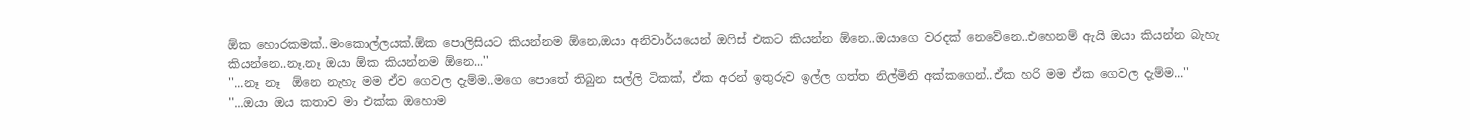ඕක හොරකමක්..මංකොල්ලයක්.ඕක පොලිසියට කියන්නම ඕනෙ,ඔයා අනිවාර්යයෙන් ඔෆිස් එකට කියන්න ඕනෙ..ඔයාගෙ වරදක් නෙවේනෙ..එහෙනම් ඇයි ඔයා කියන්න බැහැ කියන්නෙ..නෑ.නෑ ඔයා ඕක කියන්නම ඕනෙ...''
''...නෑ නෑ  ඕනෙ නැහැ මම ඒව ගෙවල දැම්ම..මගෙ පොතේ තිබුන සල්ලි ටිකක්, ඒක අරන් ඉතුරුව ඉල්ල ගත්ත නිල්මිනි අක්කගෙන්..ඒක හරි මම ඒක ගෙවල දැම්ම...''
''...ඔයා ඔය කතාව මා එක්ක ඔහොම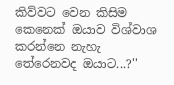කිව්වට වෙන කිසිම කෙනෙක් ඔයාව විශ්වාශ කරන්නෙ නැහැ තේරෙනවද ඔයාට...?''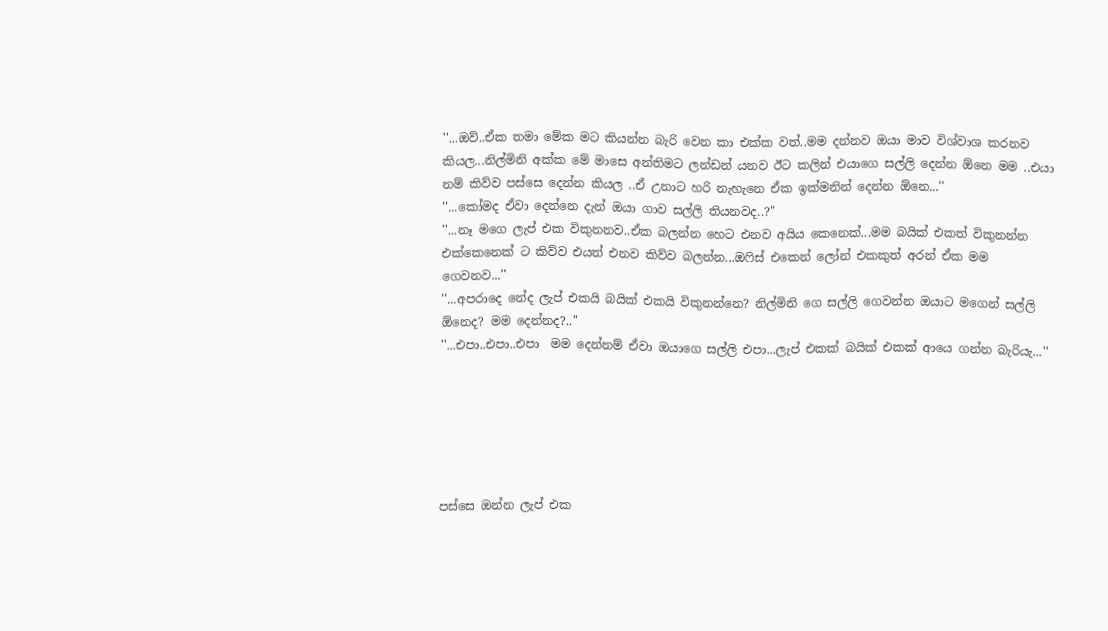''...ඔව්..ඒක තමා මේක මට කියන්න බැරි වෙන කා එක්ක වත්..මම දන්නව ඔයා මාව විශ්වාශ කරනව කියල...නිල්මිනි අක්ක මේ මාසෙ අන්තිමට ලන්ඩන් යනව ඊට කලින් එයාගෙ සල්ලි දෙන්න ඕනෙ මම ..එයා නම් කිව්ව පස්සෙ දෙන්න කියල ..ඒ උනාට හරි නැහැනෙ ඒක ඉක්මනින් දෙන්න ඕනෙ...''
''...කෝමද ඒවා දෙන්නෙ දැන් ඔයා ගාව සල්ලි තියනවද..?''
''...නෑ මගෙ ලැප් එක විකුනනව..ඒක බලන්න හෙට එනව අයිය කෙනෙක්...මම බයික් එකත් විකුනන්න එක්කෙනෙක් ට කිව්ව එයත් එනව කිව්ව බලන්න...ඔෆිස් එකෙන් ලෝන් එකකුත් අරන් ඒක මම ගෙවනව...''
''...අපරාදෙ නේද ලැප් එකයි බයික් එකයි විකුනන්නෙ? නිල්මිනි ගෙ සල්ලි ගෙවන්න ඔයාට මගෙන් සල්ලි ඕනෙද? මම දෙන්නද?..''
''...එපා..එපා..එපා  මම දෙන්නම් ඒවා ඔයාගෙ සල්ලි එපා...ලැප් එකක් බයික් එකක් ආයෙ ගන්න බැරියැ...''






පස්සෙ ඔන්න ලැප් එක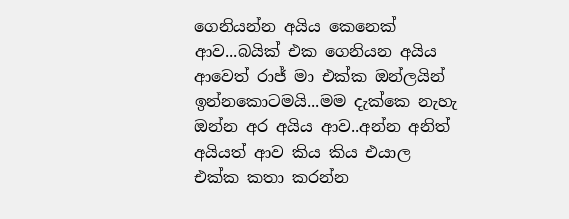ගෙනියන්න අයිය කෙනෙක් ආව...බයික් එක ගෙනියන අයිය ආවෙත් රාජ් මා එක්ක ඔන්ලයින් ඉන්නකොටමයි...මම දැක්කෙ නැහැ  ඔන්න අර අයිය ආව..අන්න අනිත් අයියත් ආව කිය කිය එයාල එක්ක කතා කරන්න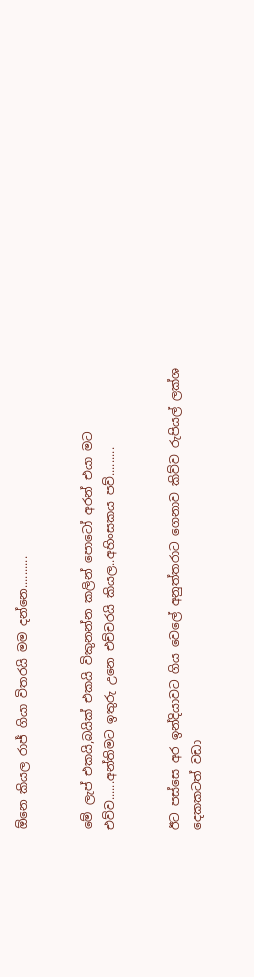ඕනෙ කියල රාජ් ගියා විතරයි මම දන්නෙ..........


මේ ලැප් එකයි,බයික් එකයි විකුනන්න කලින් පොටෝ අරන් එයා මට එව්ව......අන්තිමට ඉතුරු උනෙ එච්චරයි කියල..අහිංසකය පව්.........


ඊට පස්සෙ අර ඉන්දියාවට ගිය වෙලේ අනුත්තරාට ගෙනාව කිව්ව රුපියල් ලක්ශ දෙකකටත් වඩා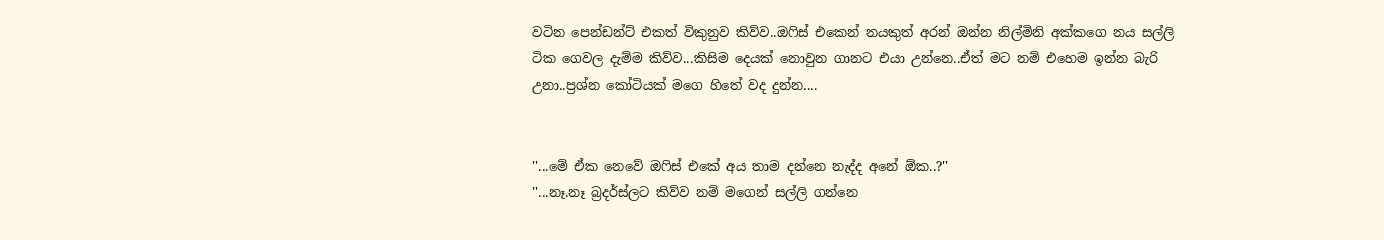වටින පෙන්ඩන්ට් එකත් විකුනුව කිව්ව..ඔෆිස් එකෙන් නයකුත් අරන් ඔන්න නිල්මිනි අක්කගෙ නය සල්ලි ටික ගෙවල දැම්ම කිව්ව...කිසිම දෙයක් නොවුන ගානට එයා උන්නෙ..ඒත් මට නම් එහෙම ඉන්න බැරි උනා..ප්‍රශ්න කෝටියක් මගෙ හිතේ වද දුන්න....


''...මේ ඒක නෙවේ ඔෆිස් එකේ අය තාම දන්නෙ නැද්ද අනේ ඕක..?''
''...නෑ.නෑ බ්‍රදර්ස්ලට කිව්ව නම් මගෙන් සල්ලි ගන්නෙ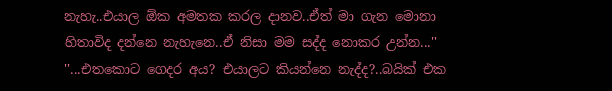නැහැ..එයාල ඕක අමතක කරල දානව..ඒත් මා ගැන මොනා හිතාවිද දන්නෙ නැහැනෙ..ඒ නිසා මම සද්ද නොකර උන්න...''
''...එතකොට ගෙදර අය? එයාලට කියන්නෙ නැද්ද?..බයික් එක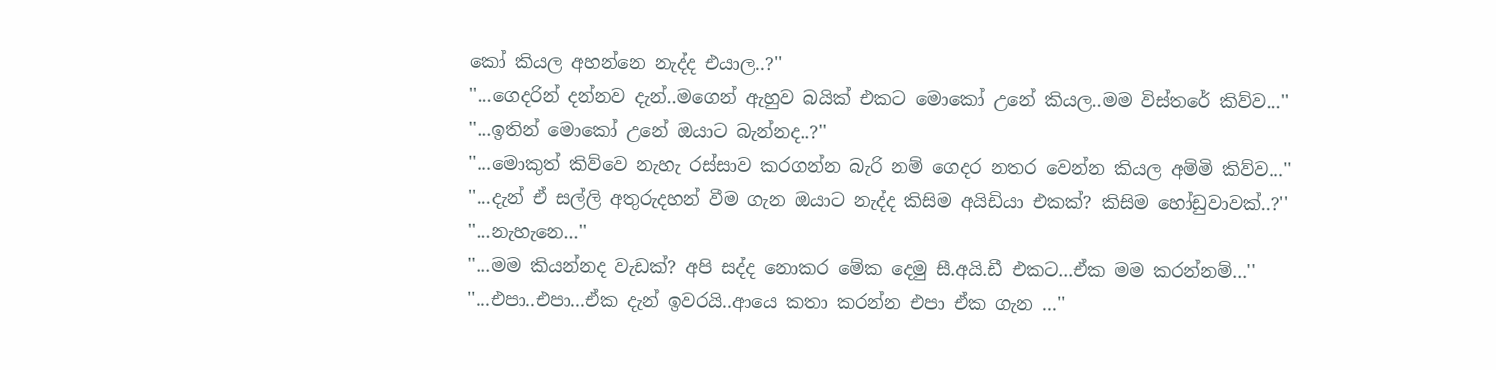කෝ කියල අහන්නෙ නැද්ද එයාල..?''
''...ගෙදරින් දන්නව දැන්..මගෙන් ඇහුව බයික් එකට මොකෝ උනේ කියල..මම විස්තරේ කිව්ව...''
''...ඉතින් මොකෝ උනේ ඔයාට බැන්නද..?''
''...මොකුත් කිව්වෙ නැහැ රස්සාව කරගන්න බැරි නම් ගෙදර නතර වෙන්න කියල අම්මි කිව්ව...''
''...දැන් ඒ සල්ලි අතුරුදහන් වීම ගැන ඔයාට නැද්ද කිසිම අයිඩියා එකක්? කිසිම හෝඩුවාවක්..?''
''...නැහැනෙ...''
''...මම කියන්නද වැඩක්? අපි සද්ද නොකර මේක දෙමු සී.අයි.ඩී එකට...ඒක මම කරන්නම්...''
''...එපා..එපා...ඒක දැන් ඉවරයි..ආයෙ කතා කරන්න එපා ඒක ගැන ...''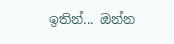ඉතින්... ඔන්න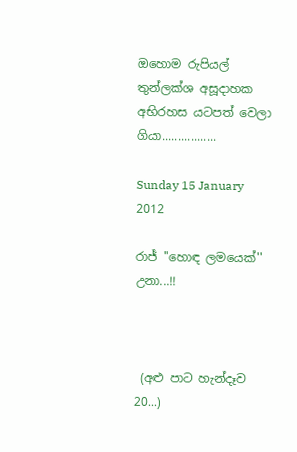ඔහොම රුපියල් තුන්ලක්ශ අසූදාහක අභිරහස යටපත් වෙලා ගියා.................

Sunday 15 January 2012

රාජ් ''හොඳ ලමයෙක්'' උනා...!!



 (අළු පාට හැන්දෑව 20...)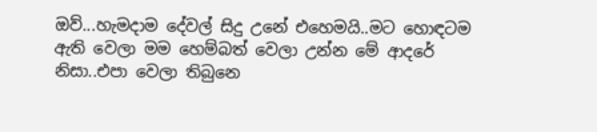ඔව්...හැමදාම දේවල් සිදු උනේ එහෙමයි..මට හොඳටම ඇති වෙලා මම හෙම්බත් වෙලා උන්න මේ ආදරේ නිසා..එපා වෙලා තිබුනෙ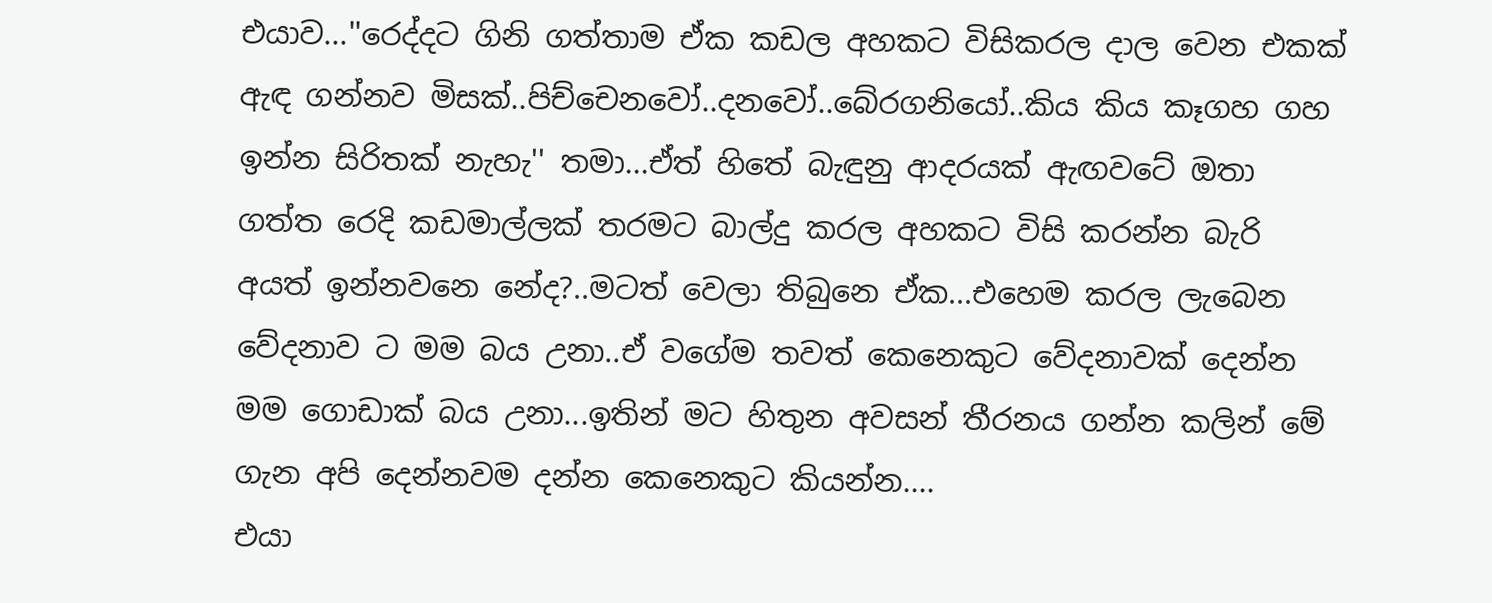එයාව...''රෙද්දට ගිනි ගත්තාම ඒක කඩල අහකට විසිකරල දාල වෙන එකක් ඇඳ ගන්නව මිසක්..පිච්චෙනවෝ..දනවෝ..බේරගනියෝ..කිය කිය කෑගහ ගහ ඉන්න සිරිතක් නැහැ'' තමා...ඒත් හිතේ බැඳුනු ආදරයක් ඇඟවටේ ඔතා ගත්ත රෙදි කඩමාල්ලක් තරමට බාල්දු කරල අහකට විසි කරන්න බැරි අයත් ඉන්නවනෙ නේද?..මටත් වෙලා තිබුනෙ ඒක...එහෙම කරල ලැබෙන වේදනාව ට මම බය උනා..ඒ වගේම තවත් කෙනෙකුට වේදනාවක් දෙන්න මම ගොඩාක් බය උනා...ඉතින් මට හිතුන අවසන් තීරනය ගන්න කලින් මේ ගැන අපි දෙන්නවම දන්න කෙනෙකුට කියන්න....
එයා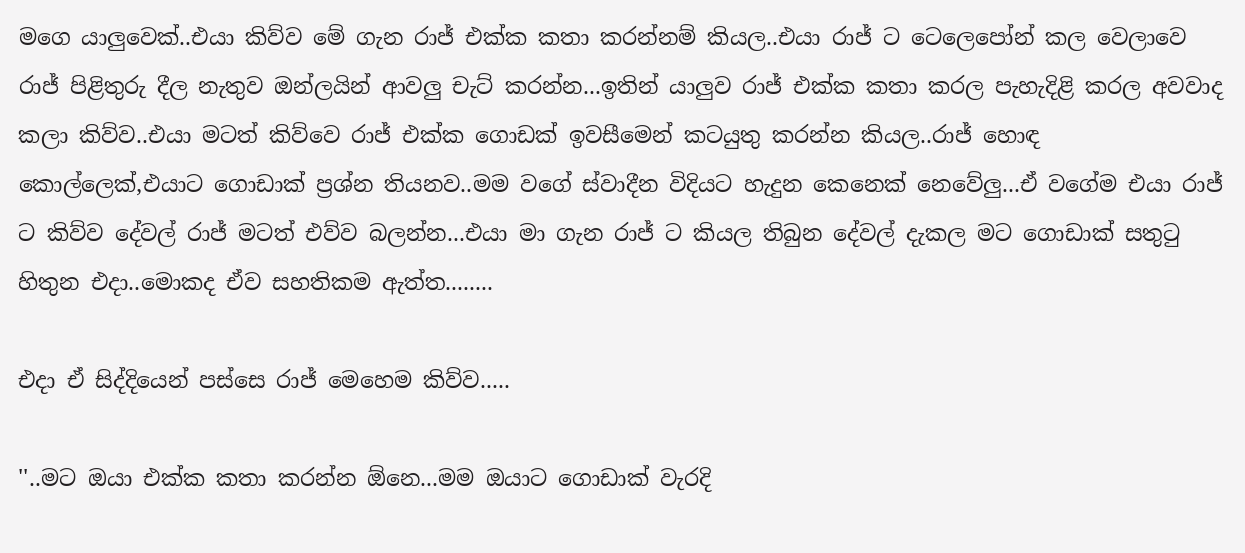මගෙ යාලුවෙක්..එයා කිව්ව මේ ගැන රාජ් එක්ක කතා කරන්නම් කියල..එයා රාජ් ට ටෙලෙපෝන් කල වෙලාවෙ රාජ් පිළිතුරු දීල නැතුව ඔන්ලයින් ආවලු චැට් කරන්න...ඉතින් යාලුව රාජ් එක්ක කතා කරල පැහැදිළි කරල අවවාද කලා කිව්ව..එයා මටත් කිව්වෙ රාජ් එක්ක ගොඩක් ඉවසීමෙන් කටයුතු කරන්න කියල..රාජ් හොඳ කොල්ලෙක්,එයාට ගොඩාක් ප්‍රශ්න තියනව..මම වගේ ස්වාදීන විදියට හැදුන කෙනෙක් නෙවේලු...ඒ වගේම එයා රාජ් ට කිව්ව දේවල් රාජ් මටත් එව්ව බලන්න...එයා මා ගැන රාජ් ට කියල තිබුන දේවල් දැකල මට ගොඩාක් සතුටු හිතුන එදා..මොකද ඒව සහතිකම ඇත්ත........

එදා ඒ සිද්දියෙන් පස්සෙ රාජ් මෙහෙම කිව්ව.....

''..මට ඔයා එක්ක කතා කරන්න ඕනෙ...මම ඔයාට ගොඩාක් වැරදි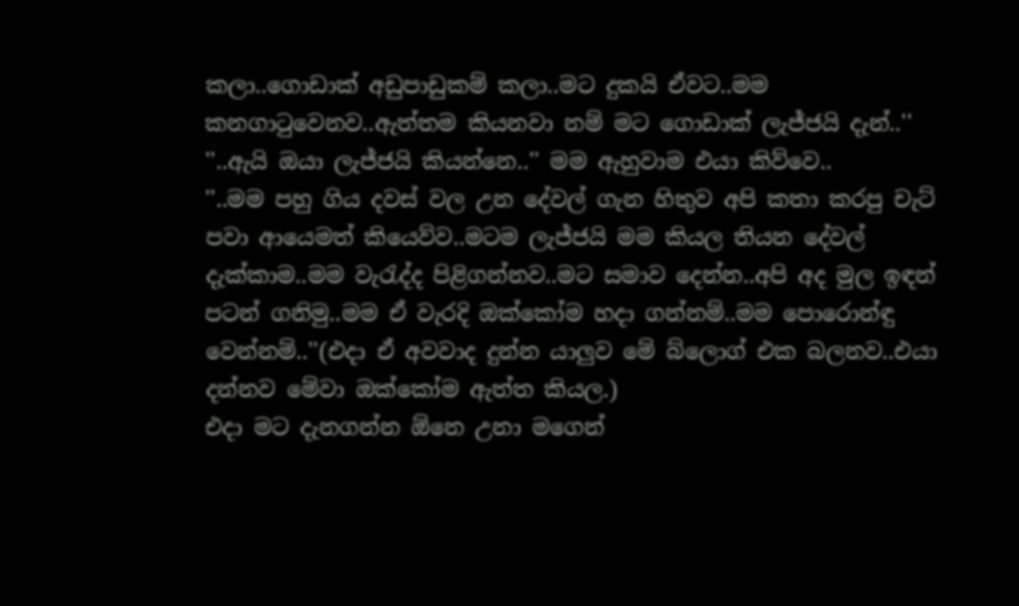කලා..ගොඩාක් අඩුපාඩුකම් කලා..මට දුකයි ඒවට..මම කනගාටුවෙනව..ඇත්තම කියනවා නම් මට ගොඩාක් ලැජ්ජයි දැන්..''
''..ඇයි ඔයා ලැජ්ජයි කියන්නෙ..'' මම ඇහුවාම එයා කිව්වෙ..
''..මම පහු ගිය දවස් වල උන දේවල් ගැන හිතුව අපි කතා කරපු චැට් පවා ආයෙමත් කියෙව්ව..මටම ලැජ්ජයි මම කියල තියන දේවල් දැක්කාම..මම වැරැද්ද පිළිගන්නව..මට සමාව දෙන්න..අපි අද මුල ඉඳන් පටන් ගනිමු..මම ඒ වැරදි ඔක්කෝම හදා ගන්නම්..මම පොරොන්ඳු වෙන්නම්..''(එදා ඒ අවවාද දුන්න යාලුව මේ බ්ලොග් එක බලනව..එයා දන්නව මේවා ඔක්කෝම ඇත්ත කියල.)
එදා මට දැනගන්න ඕනෙ උනා මගෙන්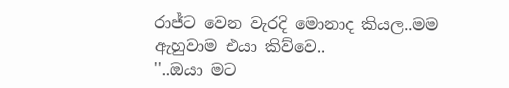රාජ්ට වෙන වැරදි මොනාද කියල..මම ඇහුවාම එයා කිව්වෙ..
''..ඔයා මට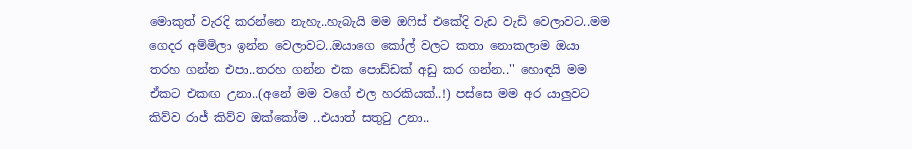මොකුත් වැරදි කරන්නෙ නැහැ..හැබැයි මම ඔෆිස් එකේදි වැඩ වැඩි වෙලාවට..මම ගෙදර අම්මිලා ඉන්න වෙලාවට..ඔයාගෙ කෝල් වලට කතා නොකලාම ඔයා තරහ ගන්න එපා..තරහ ගන්න එක පොඩ්ඩක් අඩු කර ගන්න..'' හොඳයි මම ඒකට එකඟ උනා..(අනේ මම වගේ එල හරකියක්..!) පස්සෙ මම අර යාලුවට කිව්ව රාජ් කිව්ව ඔක්කෝම ..එයාත් සතුටු උනා..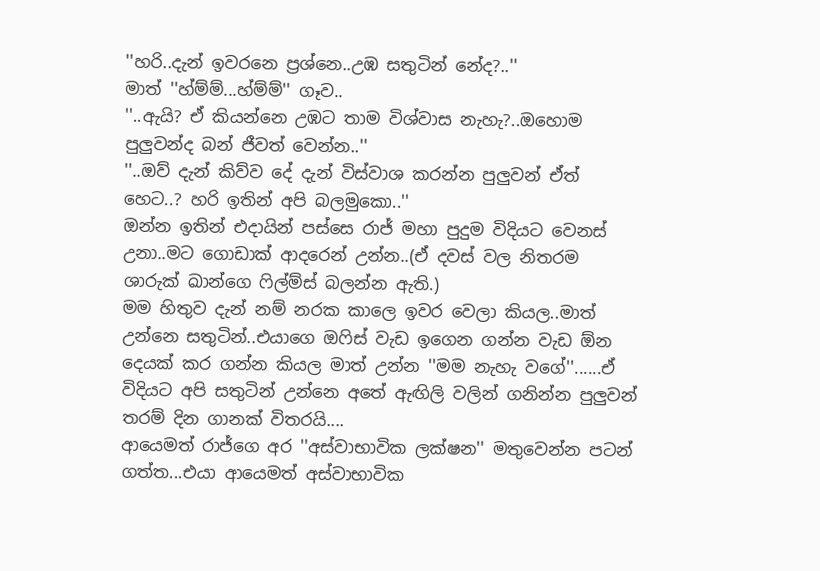''හරි..දැන් ඉවරනෙ ප්‍රශ්නෙ..උඹ සතුටින් නේද?..''
මාත් ''හ්ම්ම්...හ්ම්ම්'' ගෑව..
''..ඇයි? ඒ කියන්නෙ උඹට තාම විශ්වාස නැහැ?..ඔහොම පුලුවන්ද බන් ජීවත් වෙන්න..''
''..ඔව් දැන් කිව්ව දේ දැන් විස්වාශ කරන්න පුලුවන් ඒත් හෙට..? හරි ඉතින් අපි බලමුකො..''
ඔන්න ඉතින් එදායින් පස්සෙ රාජ් මහා පුදුම විදියට වෙනස් උනා..මට ගොඩාක් ආදරෙන් උන්න..(ඒ දවස් වල නිතරම ශාරුක් ඛාන්ගෙ ෆිල්ම්ස් බලන්න ඇති.)
මම හිතුව දැන් නම් නරක කාලෙ ඉවර වෙලා කියල..මාත් උන්නෙ සතුටින්..එයාගෙ ඔෆිස් වැඩ ඉගෙන ගන්න වැඩ ඕන දෙයක් කර ගන්න කියල මාත් උන්න ''මම නැහැ වගේ''......ඒ විදියට අපි සතුටින් උන්නෙ අතේ ඇඟිලි වලින් ගනින්න පුලුවන් තරම් දින ගානක් විතරයි....
ආයෙමත් රාජ්ගෙ අර ''අස්වාභාවික ලක්ෂන'' මතුවෙන්න පටන් ගත්ත...එයා ආයෙමත් අස්වාභාවික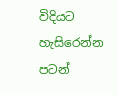විදියට හැසිරෙන්න පටන්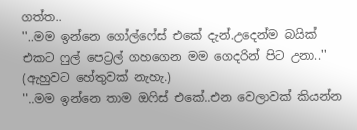ගත්ත..
''..මම ඉන්නෙ ගෝල්ෆේස් එකේ දැන්.උදෙන්ම බයික් එකට ෆුල් පෙට්‍රල් ගහගෙන මම ගෙදරින් පිට උනා..''
(ඇහුවට හේතුවක් නැහැ.)
''..මම ඉන්නෙ තාම ඔෆිස් එකේ..එන වෙලාවක් කියන්න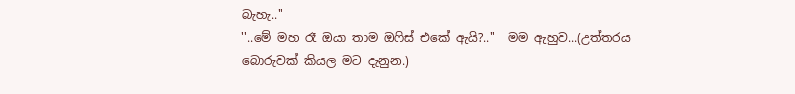බැහැ..''
''..මේ මහ රෑ ඔයා තාම ඔෆිස් එකේ ඇයි?..''  මම ඇහුව...(උත්තරය බොරුවක් කියල මට දැනුන.)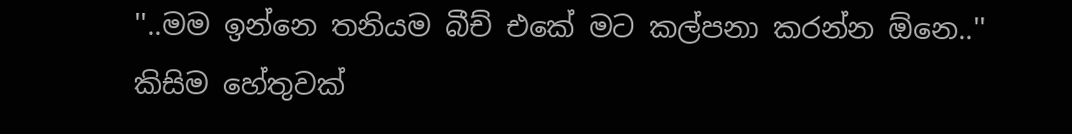''..මම ඉන්නෙ තනියම බීච් එකේ මට කල්පනා කරන්න ඕනෙ..''
කිසිම හේතුවක්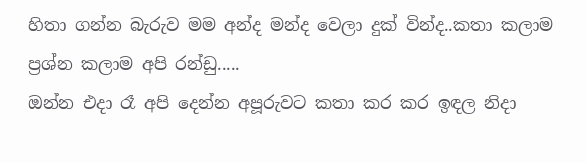හිතා ගන්න බැරුව මම අන්ද මන්ද වෙලා දුක් වින්ද..කතා කලාම ප්‍රශ්න කලාම අපි රන්ඩු.....
ඔන්න එදා රෑ අපි දෙන්න අපූරුවට කතා කර කර ඉඳල නිදා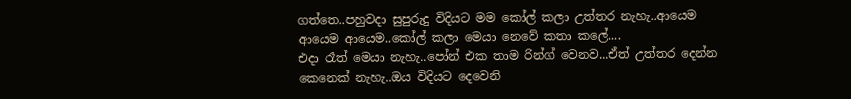ගත්තෙ..පහුවදා සුපුරුදු විදියට මම කෝල් කලා උත්තර නැහැ..ආයෙම ආයෙම ආයෙම..කෝල් කලා මෙයා නෙවේ කතා කලේ....
එදා රෑත් මෙයා නැහැ..පෝන් එක තාම රින්ග් වෙනව...ඒත් උත්තර දෙන්න කෙනෙක් නැහැ..ඔය විදියට දෙවෙනි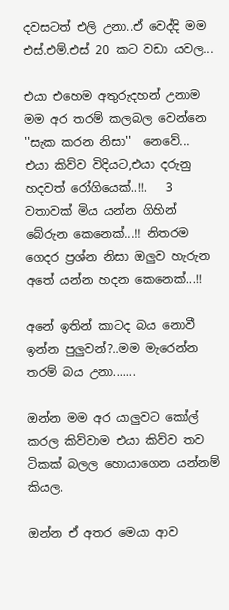දවසටත් එලි උනා..ඒ වෙද්දි මම එස්.එම්.එස් 20 කට වඩා යවල...

එයා එහෙම අතුරුදහන් උනාම මම අර තරම් කලබල වෙන්නෙ ''සැක කරන නිසා''  නෙවේ...
එයා කිව්ව විදියට,එයා දරුනු හදවත් රෝගියෙක්..!!.   3 වතාවක් මිය යන්න ගිහින් බේරුන කෙනෙක්...!! නිතරම ගෙදර ප්‍රශ්න නිසා ඔලුව හැරුන අතේ යන්න හදන කෙනෙක්...!!

අනේ ඉතින් කාටද බය නොවී ඉන්න පුලුවන්?..මම මැරෙන්න තරම් බය උනා.......

ඔන්න මම අර යාලුවට කෝල් කරල කිව්වාම එයා කිව්ව තව ටිකක් බලල හොයාගෙන යන්නම් කියල.

ඔන්න ඒ අතර මෙයා ආව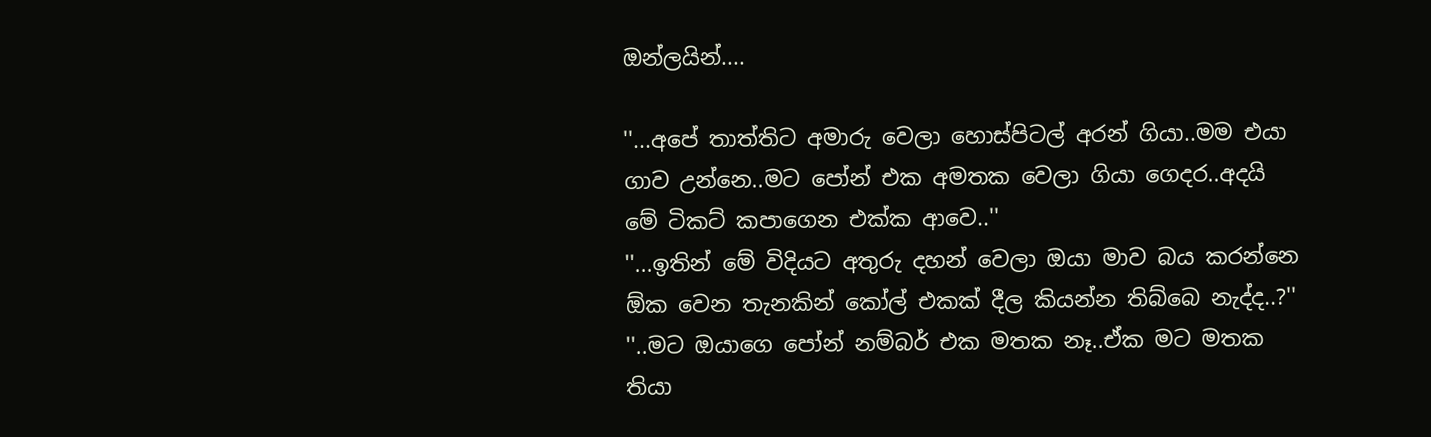ඔන්ලයින්....

''...අපේ තාත්තිට අමාරු වෙලා හොස්පිටල් අරන් ගියා..මම එයා ගාව උන්නෙ..මට පෝන් එක අමතක වෙලා ගියා ගෙදර..අදයි මේ ටිකට් කපාගෙන එක්ක ආවෙ..''
''...ඉතින් මේ විදියට අතුරු දහන් වෙලා ඔයා මාව බය කරන්නෙ ඕක වෙන තැනකින් කෝල් එකක් දීල කියන්න තිබ්බෙ නැද්ද..?''
''..මට ඔයාගෙ පෝන් නම්බර් එක මතක නෑ..ඒක මට මතක තියා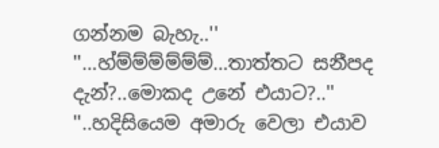ගන්නම බැහැ..''
''...හ්ම්ම්ම්ම්ම්ම්...තාත්තට සනීපද දැන්?..මොකද උනේ එයාට?..''
''..හදිසියෙම අමාරු වෙලා එයාව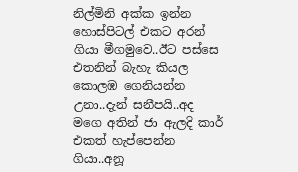නිල්මිනි අක්ක ඉන්න හොස්පිටල් එකට අරන් ගියා මීගමුවෙ..ඊට පස්සෙ එතනින් බැහැ කියල කොලඹ ගෙනියන්න උනා..දැන් සනීපයි..අද මගෙ අතින් ජා ඇලදි කාර් එකත් හැප්පෙන්න ගියා..අනූ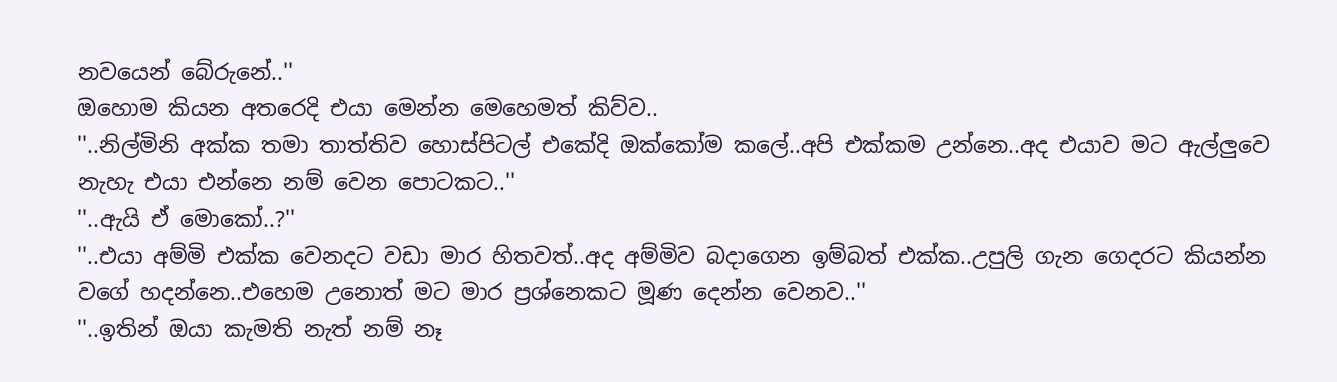නවයෙන් බේරුනේ..''
ඔහොම කියන අතරෙදි එයා මෙන්න මෙහෙමත් කිව්ව..
''..නිල්මිනි අක්ක තමා තාත්තිව හොස්පිටල් එකේදි ඔක්කෝම කලේ..අපි එක්කම උන්නෙ..අද එයාව මට ඇල්ලුවෙ නැහැ එයා එන්නෙ නම් වෙන පොටකට..''
''..ඇයි ඒ මොකෝ..?''
''..එයා අම්මි එක්ක වෙනදට වඩා මාර හිතවත්..අද අම්මිව බදාගෙන ඉම්බත් එක්ක..උපුලි ගැන ගෙදරට කියන්න වගේ හදන්නෙ..එහෙම උනොත් මට මාර ප්‍රශ්නෙකට මූණ දෙන්න වෙනව..''
''..ඉතින් ඔයා කැමති නැත් නම් නෑ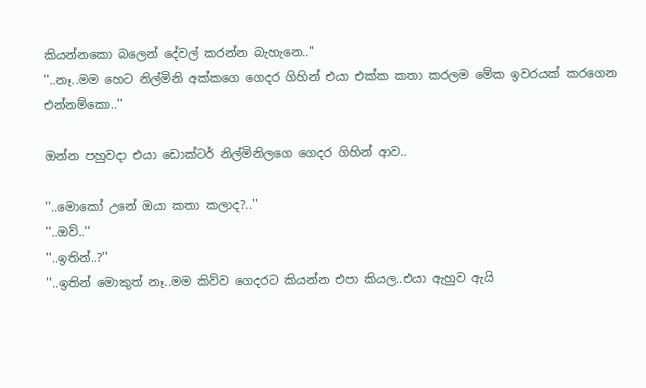කියන්නකො බලෙන් දේවල් කරන්න බැහැනෙ..''
''..නෑ..මම හෙට නිල්මිනි අක්කගෙ ගෙදර ගිහින් එයා එක්ක කතා කරලම මේක ඉවරයක් කරගෙන එන්නම්කො..''

ඔන්න පහුවදා එයා ඩොක්ටර් නිල්මිනිලගෙ ගෙදර ගිහින් ආව..

''..මොකෝ උනේ ඔයා කතා කලාද?..''
''..ඔව්..''
''..ඉතින්..?''
''..ඉතින් මොකුත් නෑ..මම කිව්ව ගෙදරට කියන්න එපා කියල..එයා ඇහුව ඇයි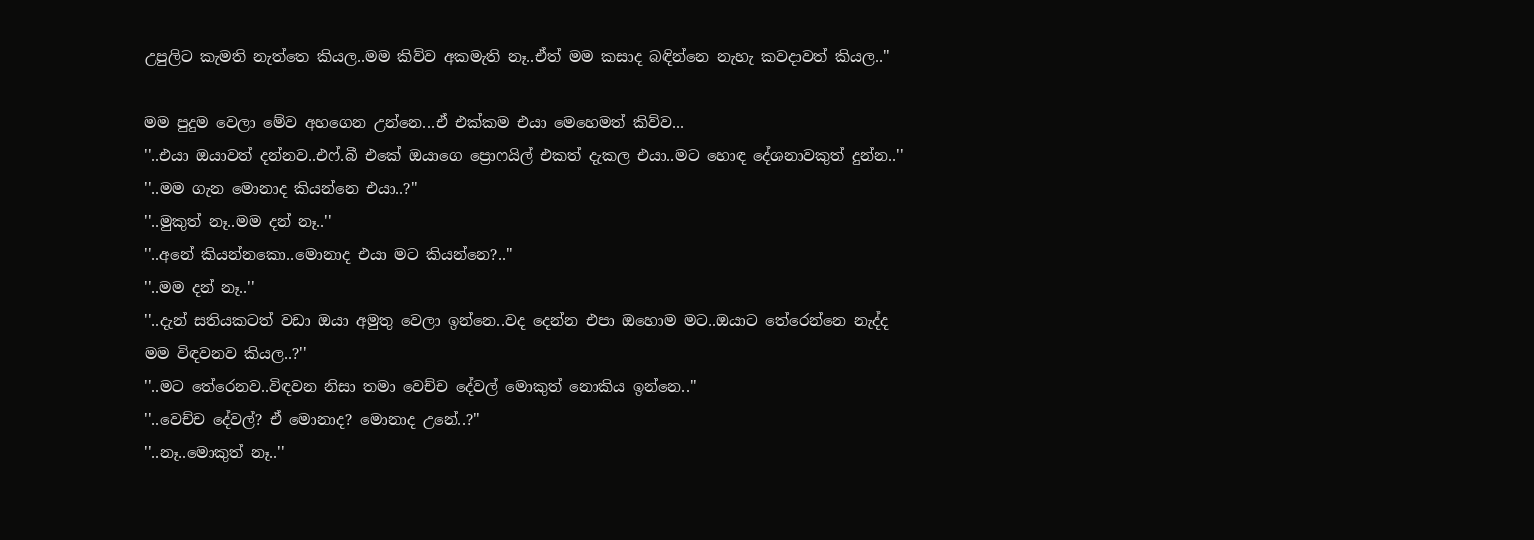උපුලිට කැමති නැත්තෙ කියල..මම කිව්ව අකමැති නෑ..ඒත් මම කසාද බඳින්නෙ නැහැ කවදාවත් කියල..''

මම පුදුම වෙලා මේව අහගෙන උන්නෙ...ඒ එක්කම එයා මෙහෙමත් කිව්ව...
''..එයා ඔයාවත් දන්නව..එෆ්.බී එකේ ඔයාගෙ ප්‍රොෆයිල් එකත් දැකල එයා..මට හොඳ දේශනාවකුත් දුන්න..''
''..මම ගැන මොනාද කියන්නෙ එයා..?''
''..මුකුත් නෑ..මම දන් නෑ..''
''..අනේ කියන්නකො..මොනාද එයා මට කියන්නෙ?..''
''..මම දන් නෑ..''
''..දැන් සතියකටත් වඩා ඔයා අමුතු වෙලා ඉන්නෙ..වද දෙන්න එපා ඔහොම මට..ඔයාට තේරෙන්නෙ නැද්ද මම විඳවනව කියල..?''
''..මට තේරෙනව..විඳවන නිසා තමා වෙච්ච දේවල් මොකුත් නොකිය ඉන්නෙ..''
''..වෙච්ච දේවල්? ඒ මොනාද? මොනාද උනේ..?''
''..නෑ..මොකුත් නෑ..''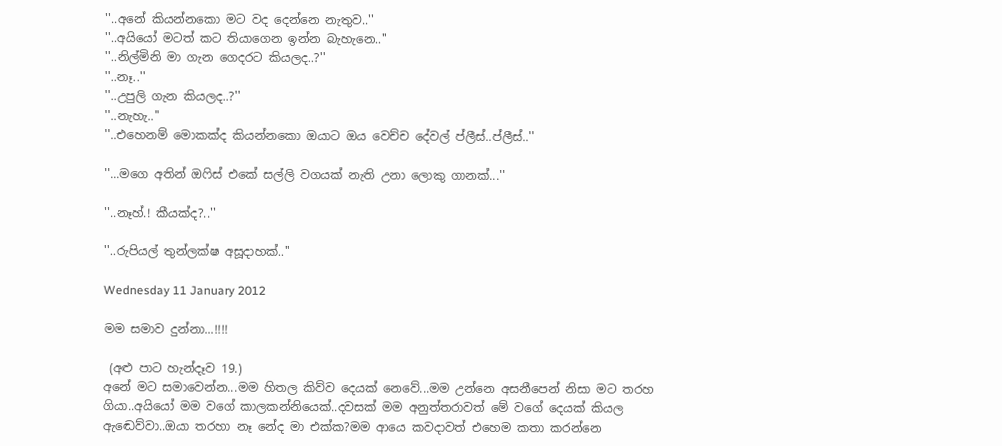''..අනේ කියන්නකො මට වද දෙන්නෙ නැතුව..''
''..අයියෝ මටත් කට තියාගෙන ඉන්න බැහැනෙ..''
''..නිල්මිනි මා ගැන ගෙදරට කියලද..?''
''..නෑ..''
''..උපුලි ගැන කියලද..?''
''..නැහැ..''
''..එහෙනම් මොකක්ද කියන්නකො ඔයාට ඔය වෙච්ච දේවල් ප්ලීස්..ප්ලීස්..''

''...මගෙ අතින් ඔෆිස් එකේ සල්ලි වගයක් නැති උනා ලොකු ගානක්...''

''..නෑහ්.! කීයක්ද?..''

''..රුපියල් තුන්ලක්ෂ අසූදාහක්..''

Wednesday 11 January 2012

මම සමාව දුන්නා...!!!!

 (අළු පාට හැන්දෑව 19.)
අනේ මට සමාවෙන්න...මම හිතල කිව්ව දෙයක් නෙවේ...මම උන්නෙ අසනීපෙන් නිසා මට තරහ ගියා..අයියෝ මම වගේ කාලකන්නියෙක්..දවසක් මම අනුත්තරාවත් මේ වගේ දෙයක් කියල ඇඬෙව්වා..ඔයා තරහා නෑ නේද මා එක්ක?මම ආයෙ කවදාවත් එහෙම කතා කරන්නෙ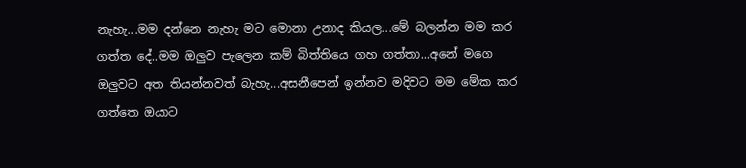නැහැ...මම දන්නෙ නැහැ මට මොනා උනාද කියල...මේ බලන්න මම කර ගත්ත දේ..මම ඔලුව පැලෙන කම් බිත්තියෙ ගහ ගත්තා...අනේ මගෙ ඔලුවට අත තියන්නවත් බැහැ...අසනීපෙන් ඉන්නව මදිවට මම මේක කර ගත්තෙ ඔයාට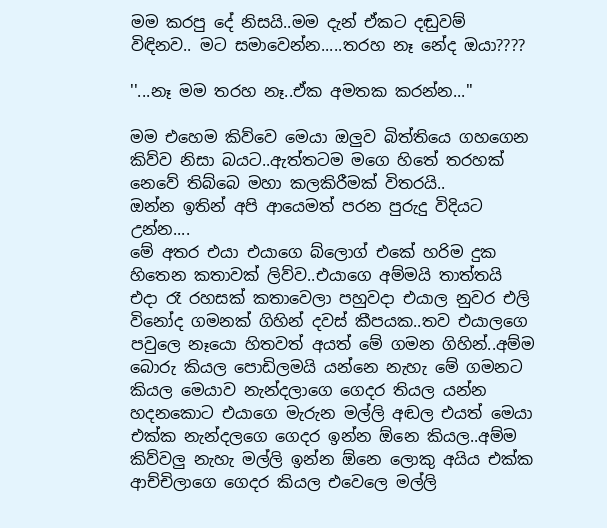මම කරපු දේ නිසයි..මම දැන් ඒකට දඬුවම් විඳිනව.. මට සමාවෙන්න.....තරහ නෑ නේද ඔයා????

''...නෑ මම තරහ නෑ..ඒක අමතක කරන්න...''

මම එහෙම කිව්වෙ මෙයා ඔලුව බිත්තියෙ ගහගෙන කිව්ව නිසා බයට..ඇත්තටම මගෙ හිතේ තරහක් නෙවේ තිබ්බෙ මහා කලකිරීමක් විතරයි..
ඔන්න ඉතින් අපි ආයෙමත් පරන පුරුදු විදියට උන්න....
මේ අතර එයා එයාගෙ බ්ලොග් එකේ හරිම දුක හිතෙන කතාවක් ලිව්ව..එයාගෙ අම්මයි තාත්තයි එදා රෑ රහසක් කතාවෙලා පහුවදා එයාල නුවර එලි විනෝද ගමනක් ගිහින් දවස් කීපයක..තව එයාලගෙ පවුලෙ නෑයො හිතවත් අයත් මේ ගමන ගිහින්..අම්ම බොරු කියල පොඩිලමයි යන්නෙ නැහැ මේ ගමනට කියල මෙයාව නැන්දලාගෙ ගෙදර තියල යන්න හදනකොට එයාගෙ මැරුන මල්ලි අඬල එයත් මෙයා එක්ක නැන්දලගෙ ගෙදර ඉන්න ඕනෙ කියල..අම්ම කිව්වලු නැහැ මල්ලි ඉන්න ඕනෙ ලොකු අයිය එක්ක ආච්චිලාගෙ ගෙදර කියල එවෙලෙ මල්ලි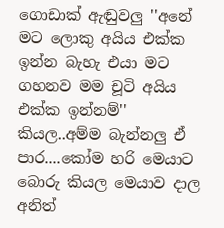ගොඩාක් ඇඬුවලු ''අනේ මට ලොකු අයිය එක්ක ඉන්න බැහැ එයා මට ගහනව මම චූටි අයිය එක්ක ඉන්නම්'' කියල..අම්ම බැන්නලු ඒ පාර....කෝම හරි මෙයාට බොරු කියල මෙයාව දාල අනිත්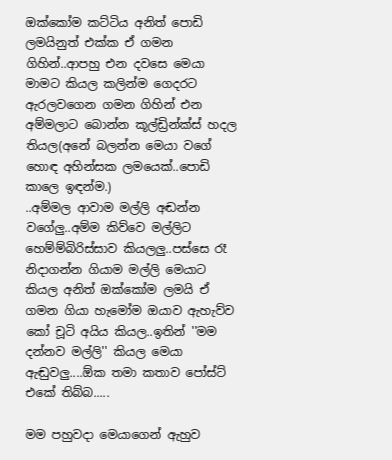ඔක්කෝම කට්ටිය අනිත් පොඩි ලමයිනුත් එක්ක ඒ ගමන ගිහින්..ආපහු එන දවසෙ මෙයා මාමට කියල කලින්ම ගෙදරට ඇරලවගෙන ගමන ගිහින් එන අම්මලාට බොන්න කූල්ඩ්‍රින්ක්ස් හදල තියල(අනේ බලන්න මෙයා වගේ හොඳ අහින්සක ලමයෙක්..පොඩි කාලෙ ඉඳන්ම.)
..අම්මල ආවාම මල්ලි අඬන්න වගේලු..අම්ම කිව්වෙ මල්ලිට හෙම්ම්බිරිස්සාව කියලලු..පස්සෙ රෑ නිදාගන්න ගියාම මල්ලි මෙයාට කියල අනිත් ඔක්කෝම ලමයි ඒ ගමන ගියා හැමෝම ඔයාව ඇහැව්ව කෝ චූටි අයිය කියල..ඉතින් ''මම දන්නව මල්ලි'' කියල මෙයා ඇඬුවලු....ඕක තමා කතාව පෝස්ට් එකේ තිබ්බ.....

මම පහුවදා මෙයාගෙන් ඇහුව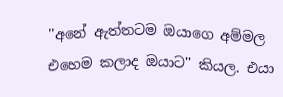''අනේ ඇත්තටම ඔයාගෙ අම්මල එහෙම කලාද ඔයාට'' කියල. එයා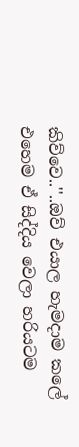කිව්වෙ..''..ඔව් එයාල හැමදාම කලේ එහෙම ඒ සිද්දිය වෙලා හරියටම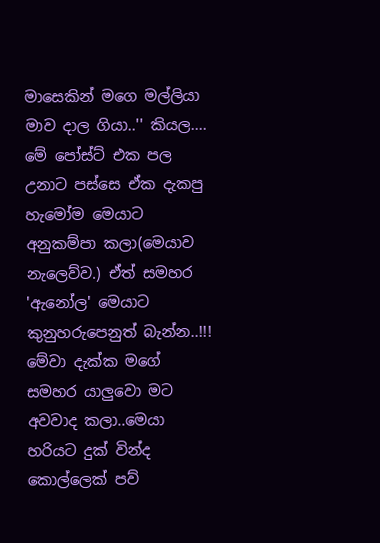මාසෙකින් මගෙ මල්ලියා මාව දාල ගියා..'' කියල....
මේ පෝස්ට් එක පල උනාට පස්සෙ ඒක දැකපු හැමෝම මෙයාට අනුකම්පා කලා(මෙයාව නැලෙව්ව.) ඒත් සමහර 'ඇනෝල' මෙයාට කුනුහරුපෙනුත් බැන්න..!!!
මේවා දැක්ක මගේ සමහර යාලුවො මට අවවාද කලා..මෙයා හරියට දුක් වින්ද කොල්ලෙක් පව්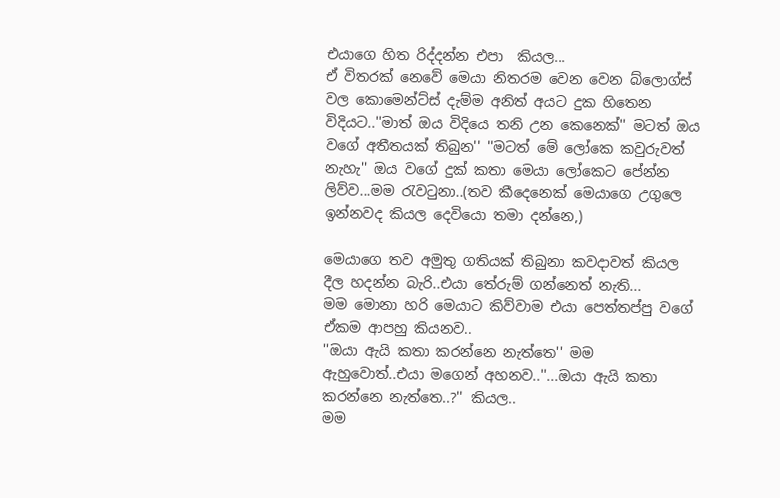එයාගෙ හිත රිද්දන්න එපා  කියල...
ඒ විතරක් නෙවේ මෙයා නිතරම වෙන වෙන බ්ලොග්ස් වල කොමෙන්ට්ස් දැම්ම අනිත් අයට දුක හිතෙන විදියට..''මාත් ඔය විදියෙ තනි උන කෙනෙක්'' මටත් ඔය වගේ අතීතයක් තිබුන'' ''මටත් මේ ලෝකෙ කවුරුවත් නැහැ'' ඔය වගේ දුක් කතා මෙයා ලෝකෙට පේන්න ලිව්ව...මම රැවටුනා..(තව කීදෙනෙක් මෙයාගෙ උගුලෙ ඉන්නවද කියල දෙවියො තමා දන්නෙ,)

මෙයාගෙ තව අමුතු ගතියක් තිබුනා කවදාවත් කියල දීල හදන්න බැරි..එයා තේරුම් ගන්නෙත් නැති...
මම මොනා හරි මෙයාට කිව්වාම එයා පෙත්තප්පු වගේ ඒකම ආපහු කියනව..
''ඔයා ඇයි කතා කරන්නෙ නැත්තෙ'' මම ඇහුවොත්..එයා මගෙන් අහනව..''...ඔයා ඇයි කතා කරන්නෙ නැත්තෙ..?'' කියල..
මම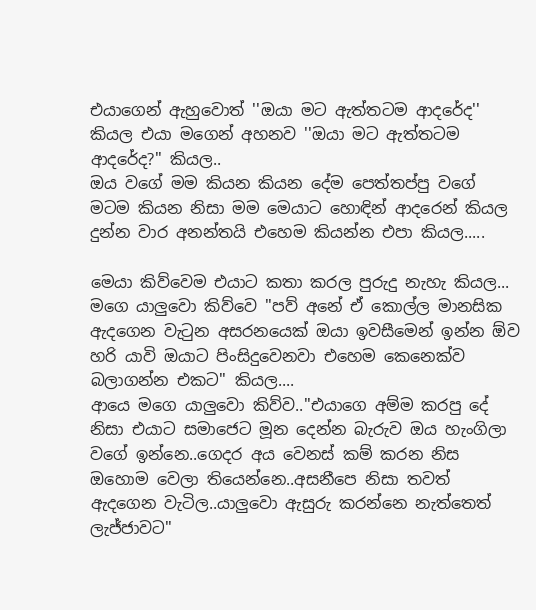එයාගෙන් ඇහුවොත් ''ඔයා මට ඇත්තටම ආදරේද'' කියල එයා මගෙන් අහනව ''ඔයා මට ඇත්තටම ආදරේද?'' කියල..
ඔය වගේ මම කියන කියන දේම පෙත්තප්පු වගේ මටම කියන නිසා මම මෙයාට හොඳින් ආදරෙන් කියල දුන්න වාර අනන්තයි එහෙම කියන්න එපා කියල.....

මෙයා කිව්වෙම එයාට කතා කරල පුරුදු නැහැ කියල...
මගෙ යාලුවො කිව්වෙ ''පව් අනේ ඒ කොල්ල මානසික ඇදගෙන වැටුන අසරනයෙක් ඔයා ඉවසීමෙන් ඉන්න ඕව හරි යාවි ඔයාට පිංසිදුවෙනවා එහෙම කෙනෙක්ව බලාගන්න එකට'' කියල....
ආයෙ මගෙ යාලුවො කිව්ව..''එයාගෙ අම්ම කරපු දේ නිසා එයාට සමාජෙට මූන දෙන්න බැරුව ඔය හැංගිලා වගේ ඉන්නෙ..ගෙදර අය වෙනස් කම් කරන නිස ඔහොම වෙලා තියෙන්නෙ..අසනීපෙ නිසා තවත් ඇදගෙන වැටිල..යාලුවො ඇසුරු කරන්නෙ නැත්තෙත් ලැජ්ජාවට''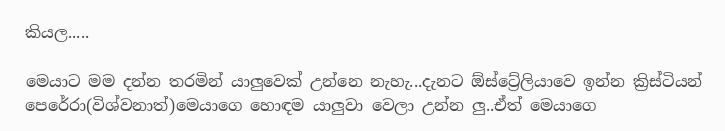කියල.....

මෙයාට මම දන්න තරමින් යාලුවෙක් උන්නෙ නැහැ...දැනට ඕස්ට්‍රේලියාවෙ ඉන්න ක්‍රිස්ටියන් පෙරේරා(විශ්වනාත්)මෙයාගෙ හොඳම යාලුවා වෙලා උන්න ලු..ඒත් මෙයාගෙ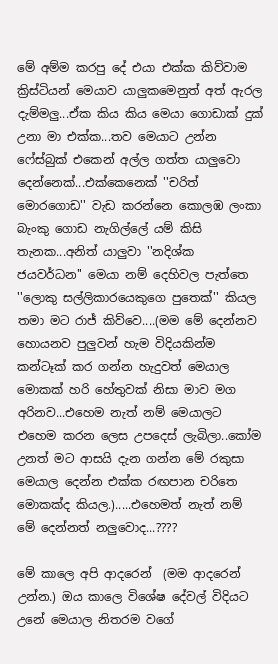මේ අම්ම කරපු දේ එයා එක්ක කිව්වාම ක්‍රිස්ටියන් මෙයාව යාලුකමෙනුත් අත් ඇරල දැම්මලු...ඒක කිය කිය මෙයා ගොඩාක් දුක් උනා මා එක්ක...තව මෙයාට උන්න ෆේස්බුක් එකෙන් අල්ල ගත්ත යාලුවො දෙන්නෙක්...එක්කෙනෙක් ''චරිත් මොරගොඩ'' වැඩ කරන්නෙ කොලඹ ලංකා බැංකු ගොඩ නැගිල්ලේ යම් කිසි තැනක...අනිත් යාලුවා ''නදිශ්ක ජයවර්ධන'' මෙයා නම් දෙහිවල පැත්තෙ ''ලොකු සල්ලිකාරයෙකුගෙ පුතෙක්'' කියල තමා මට රාජ් කිව්වෙ....(මම මේ දෙන්නව හොයනව පුලුවන් හැම විදියකින්ම කන්ටෑක් කර ගන්න හැදුවත් මෙයාල මොකක් හරි හේතුවක් නිසා මාව මග අරිනව...එහෙම නැත් නම් මෙයාලට එහෙම කරන ලෙස උපදෙස් ලැබිලා..කෝම උනත් මට ආසයි දැන ගන්න මේ රකුසා මෙයාල දෙන්න එක්ක රඟපාන චරිතෙ මොකක්ද කියල.).....එහෙමත් නැත් නම් මේ දෙන්නත් නලුවොද...????

මේ කාලෙ අපි ආදරෙන්  (මම ආදරෙන් උන්න.) ඔය කාලෙ විශේෂ දේවල් විදියට උනේ මෙයාල නිතරම වගේ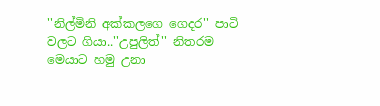''නිල්මිනි අක්කලගෙ ගෙදර'' පාටි වලට ගියා..''උපුලිත්'' නිතරම මෙයාට හමු උනා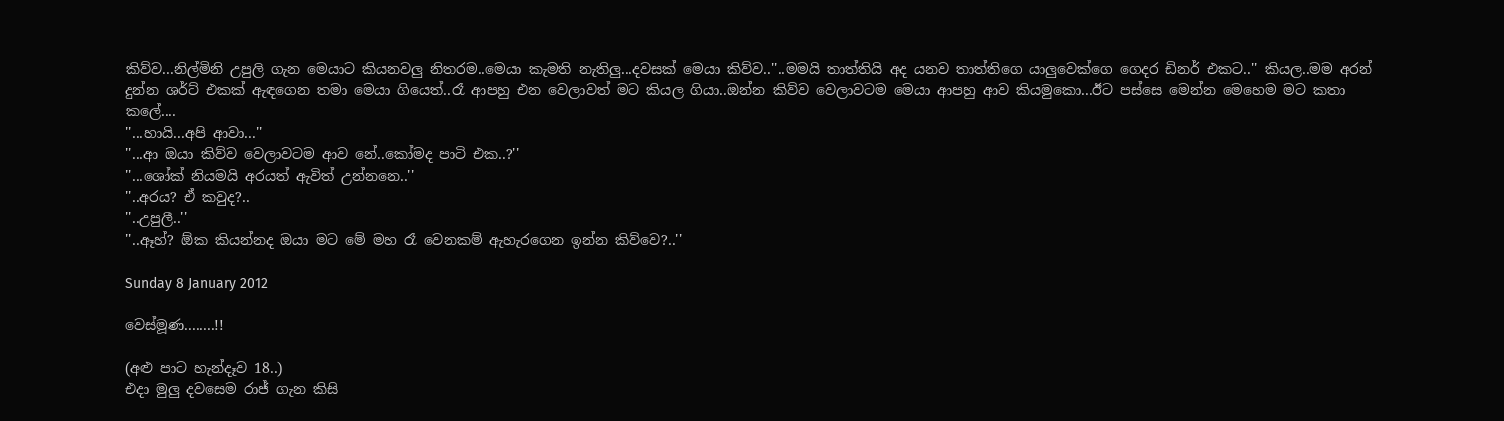කිව්ව...නිල්මිනි උපුලි ගැන මෙයාට කියනවලු නිතරම..මෙයා කැමති නැතිලු...දවසක් මෙයා කිව්ව..''..මමයි තාත්තියි අද යනව තාත්තිගෙ යාලුවෙක්ගෙ ගෙදර ඩිනර් එකට..'' කියල..මම අරන් දුන්න ශර්ට් එකක් ඇඳගෙන තමා මෙයා ගියෙත්..රෑ ආපහු එන වෙලාවත් මට කියල ගියා..ඔන්න කිව්ව වෙලාවටම මෙයා ආපහු ආව කියමුකො...ඊට පස්සෙ මෙන්න මෙහෙම මට කතා කලේ....
''...හායි...අපි ආවා...''
''...ආ ඔයා කිව්ව වෙලාවටම ආව නේ..කෝමද පාටි එක..?''
''...ශෝක් නියමයි අරයත් ඇවිත් උන්නනෙ..''
''..අරය? ඒ කවුද?..
''..උපුලී..''
''..ඈහ්? ඕක කියන්නද ඔයා මට මේ මහ රෑ වෙනකම් ඇහැරගෙන ඉන්න කිව්වෙ?..''

Sunday 8 January 2012

වෙස්මූණ........!!

(අළු පාට හැන්දෑව 18..)
එදා මුලු දවසෙම රාජ් ගැන කිසි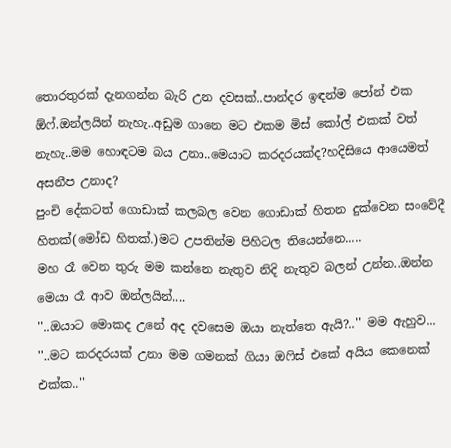තොරතුරක් දැනගන්න බැරි උන දවසක්..පාන්දර ඉඳන්ම පෝන් එක ඕෆ්.ඔන්ලයින් නැහැ..අඩුම ගානෙ මට එකම මිස් කෝල් එකක් වත් නැහැ..මම හොඳටම බය උනා..මෙයාට කරදරයක්ද?හදිසියෙ ආයෙමත් අසනීප උනාද?
පුංචි දේකටත් ගොඩාක් කලබල වෙන ගොඩාක් හිතන දුක්වෙන සංවේදී හිතක්(මෝඩ හිතක්.)මට උපතින්ම පිහිටල තියෙන්නෙ.....
මහ රෑ වෙන තුරු මම කන්නෙ නැතුව නිදි නැතුව බලන් උන්න..ඔන්න මෙයා රෑ ආව ඔන්ලයින්....
''..ඔයාට මොකද උනේ අද දවසෙම ඔයා නැත්තෙ ඇයි?..'' මම ඇහුව...
''..මට කරදරයක් උනා මම ගමනක් ගියා ඔෆිස් එකේ අයිය කෙනෙක් එක්ක..''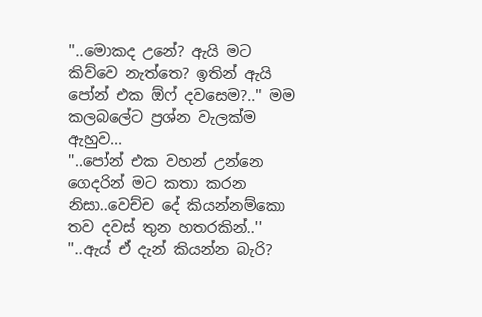''..මොකද උනේ? ඇයි මට කිව්වෙ නැත්තෙ? ඉතින් ඇයි පෝන් එක ඕෆ් දවසෙම?..'' මම කලබලේට ප්‍රශ්න වැලක්ම ඇහුව...
''..පෝන් එක වහන් උන්නෙ ගෙදරින් මට කතා කරන නිසා..වෙච්ච දේ කියන්නම්කො තව දවස් තුන හතරකින්..''
''..ඇය් ඒ දැන් කියන්න බැරි?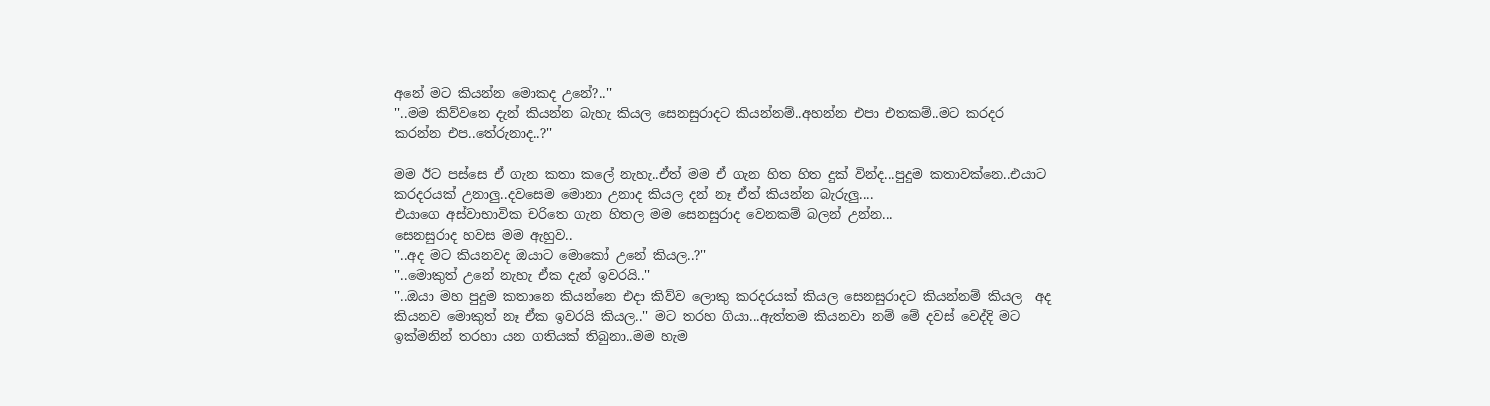අනේ මට කියන්න මොකද උනේ?..''
''..මම කිව්වනෙ දැන් කියන්න බැහැ කියල සෙනසුරාදට කියන්නම්..අහන්න එපා එතකම්..මට කරදර කරන්න එප..තේරුනාද..?''

මම ඊට පස්සෙ ඒ ගැන කතා කලේ නැහැ..ඒත් මම ඒ ගැන හිත හිත දුක් වින්ද...පුදුම කතාවක්නෙ..එයාට කරදරයක් උනාලු..දවසෙම මොනා උනාද කියල දන් නෑ ඒත් කියන්න බැරුලු....
එයාගෙ අස්වාභාවික චරිතෙ ගැන හිතල මම සෙනසුරාද වෙනකම් බලන් උන්න...
සෙනසුරාද හවස මම ඇහුව..
''..අද මට කියනවද ඔයාට මොකෝ උනේ කියල..?''
''..මොකුත් උනේ නැහැ ඒක දැන් ඉවරයි..''
''..ඔයා මහ පුදුම කතානෙ කියන්නෙ එදා කිව්ව ලොකු කරදරයක් කියල සෙනසුරාදට කියන්නම් කියල  අද කියනව මොකුත් නෑ ඒක ඉවරයි කියල..'' මට තරහ ගියා...ඇත්තම කියනවා නම් මේ දවස් වෙද්දි මට ඉක්මනින් තරහා යන ගතියක් තිබුනා..මම හැම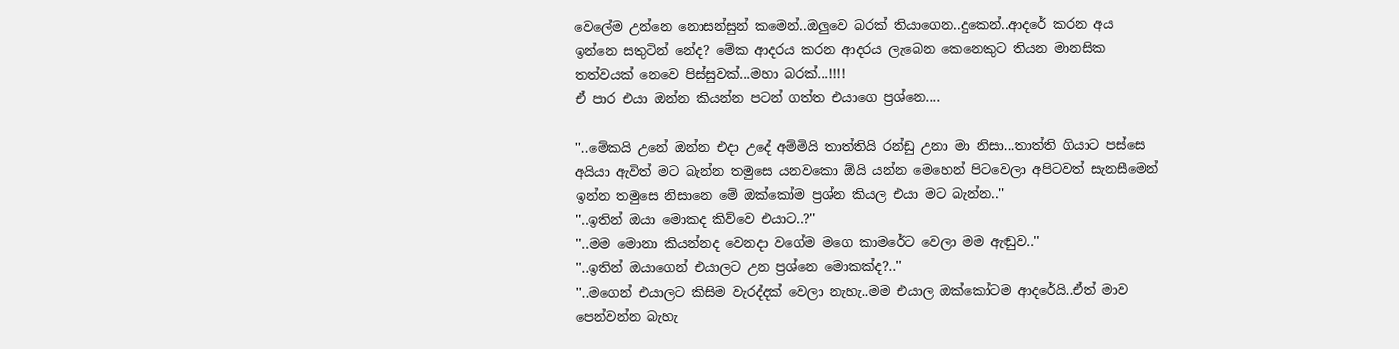වෙලේම උන්නෙ නොසන්සුන් කමෙන්..ඔලුවෙ බරක් තියාගෙන..දුකෙන්..ආදරේ කරන අය ඉන්නෙ සතුටින් නේද? මේක ආදරය කරන ආදරය ලැබෙන කෙනෙකුට තියන මානසික තත්වයක් නෙවෙ පිස්සුවක්...මහා බරක්...!!!!
ඒ පාර එයා ඔන්න කියන්න පටන් ගත්ත එයාගෙ ප්‍රශ්නෙ....

''..මේකයි උනේ ඔන්න එදා උදේ අම්මියි තාත්තියි රන්ඩු උනා මා නිසා...තාත්ති ගියාට පස්සෙ අයියා ඇවිත් මට බැන්න තමුසෙ යනවකො ඕයි යන්න මෙහෙන් පිටවෙලා අපිටවත් සැනසීමෙන් ඉන්න තමුසෙ නිසානෙ මේ ඔක්කෝම ප්‍රශ්න කියල එයා මට බැන්න..''
''..ඉතින් ඔයා මොකද කිව්වෙ එයාට..?''
''..මම මොනා කියන්නද වෙනදා වගේම මගෙ කාමරේට වෙලා මම ඇඬුව..''
''..ඉතින් ඔයාගෙන් එයාලට උන ප්‍රශ්නෙ මොකක්ද?..''
''..මගෙන් එයාලට කිසිම වැරද්දක් වෙලා නැහැ..මම එයාල ඔක්කෝටම ආදරේයි..ඒත් මාව පෙන්වන්න බැහැ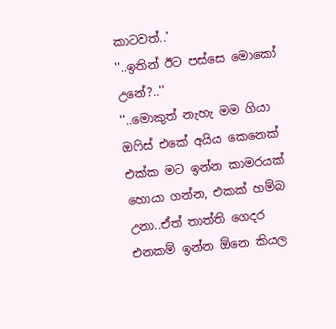කාටවත්..'
''..ඉතින් ඊට පස්සෙ මොකෝ උනේ?..''
''..මොකුත් නැහැ මම ගියා ඔෆිස් එකේ අයිය කෙනෙක් එක්ක මට ඉන්න කාමරයක් හොයා ගන්න, එකක් හම්බ උනා..ඒත් තාත්ති ගෙදර එනකම් ඉන්න ඕනෙ කියල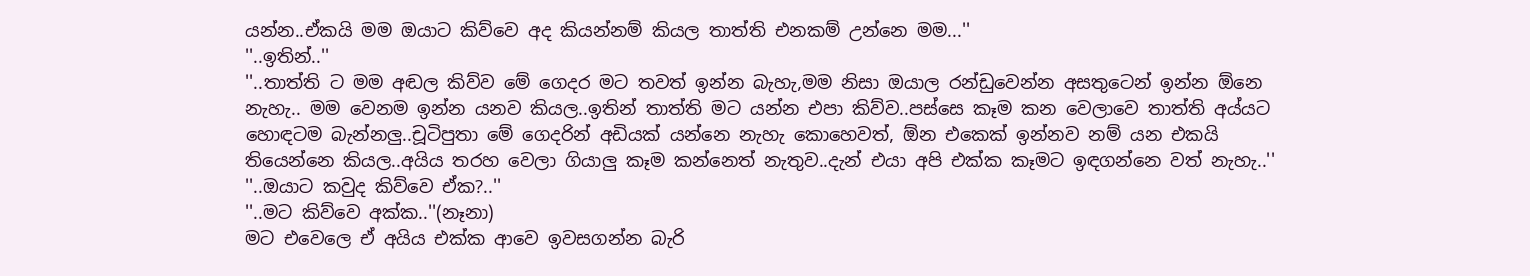යන්න..ඒකයි මම ඔයාට කිව්වෙ අද කියන්නම් කියල තාත්ති එනකම් උන්නෙ මම...''
''..ඉතින්..''
''..තාත්ති ට මම අඬල කිව්ව මේ ගෙදර මට තවත් ඉන්න බැහැ,මම නිසා ඔයාල රන්ඩුවෙන්න අසතුටෙන් ඉන්න ඕනෙ නැහැ.. මම වෙනම ඉන්න යනව කියල..ඉතින් තාත්ති මට යන්න එපා කිව්ව..පස්සෙ කෑම කන වෙලාවෙ තාත්ති අය්යට හොඳටම බැන්නලු..චූටිපුතා මේ ගෙදරින් අඩියක් යන්නෙ නැහැ කොහෙවත්, ඕන එකෙක් ඉන්නව නම් යන එකයි තියෙන්නෙ කියල..අයිය තරහ වෙලා ගියාලු කෑම කන්නෙත් නැතුව..දැන් එයා අපි එක්ක කෑමට ඉඳගන්නෙ වත් නැහැ..''
''..ඔයාට කවුද කිව්වෙ ඒක?..''
''..මට කිව්වෙ අක්ක..''(නෑනා)
මට එවෙලෙ ඒ අයිය එක්ක ආවෙ ඉවසගන්න බැරි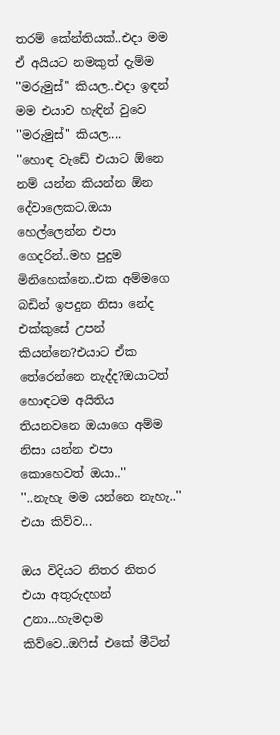තරම් කේන්තියක්..එදා මම ඒ අයියට නමකුත් දැම්ම ''මරුමුස්'' කියල..එදා ඉඳන් මම එයාව හැඳින් වුවෙ ''මරුමුස්'' කියල....
''හොඳ වැඩේ එයාට ඕනෙ නම් යන්න කියන්න ඕන දේවාලෙකට.ඔයා හෙල්ලෙන්න එපා ගෙදරින්..මහ පුදුම මිනිහෙක්නෙ..එක අම්මගෙ බඩින් ඉපදුන නිසා නේද එක්කුසේ උපන් කියන්නෙ?එයාට ඒක තේරෙන්නෙ නැද්ද?ඔයාටත් හොඳටම අයිතිය තියනවනෙ ඔයාගෙ අම්ම නිසා යන්න එපා කොහෙවත් ඔයා..''
''..නැහැ මම යන්නෙ නැහැ..'' එයා කිව්ව...

ඔය විදියට නිතර නිතර එයා අතුරුදහන් උනා...හැමදාම කිව්වෙ..ඔෆිස් එකේ මීටින්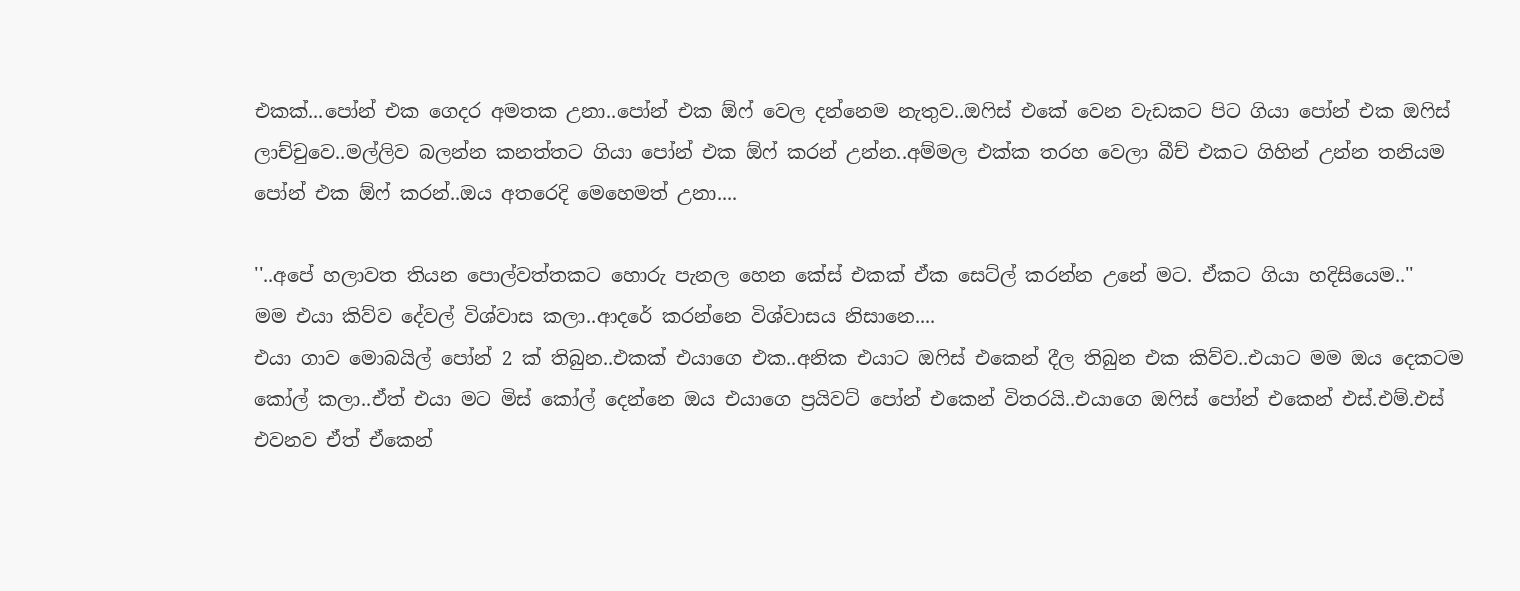එකක්...පෝන් එක ගෙදර අමතක උනා..පෝන් එක ඕෆ් වෙල දන්නෙම නැතුව..ඔෆිස් එකේ වෙන වැඩකට පිට ගියා පෝන් එක ඔෆිස් ලාච්චුවෙ..මල්ලිව බලන්න කනත්තට ගියා පෝන් එක ඕෆ් කරන් උන්න..අම්මල එක්ක තරහ වෙලා බීච් එකට ගිහින් උන්න තනියම පෝන් එක ඕෆ් කරන්..ඔය අතරෙදි මෙහෙමත් උනා....

''..අපේ හලාවත තියන පොල්වත්තකට හොරු පැනල හෙන කේස් එකක් ඒක සෙට්ල් කරන්න උනේ මට. ඒකට ගියා හදිසියෙම..''
මම එයා කිව්ව දේවල් විශ්වාස කලා..ආදරේ කරන්නෙ විශ්වාසය නිසානෙ....
එයා ගාව මොබයිල් පෝන් 2 ක් තිබුන..එකක් එයාගෙ එක..අනික එයාට ඔෆිස් එකෙන් දීල තිබුන එක කිව්ව..එයාට මම ඔය දෙකටම කෝල් කලා..ඒත් එයා මට මිස් කෝල් දෙන්නෙ ඔය එයාගෙ ප්‍රයිවට් පෝන් එකෙන් විතරයි..එයාගෙ ඔෆිස් පෝන් එකෙන් එස්.එම්.එස් එවනව ඒත් ඒකෙන්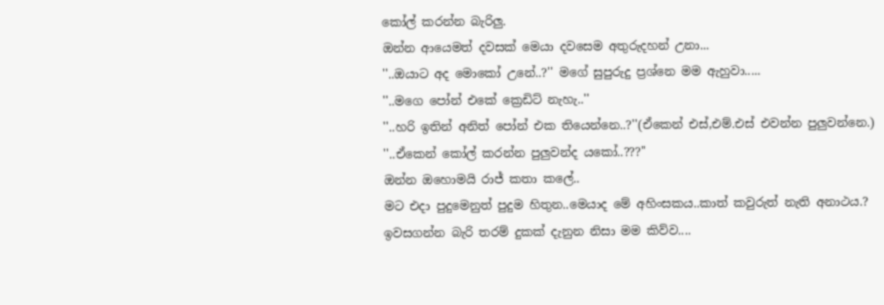කෝල් කරන්න බැරිලු.
ඔන්න ආයෙමත් දවසක් මෙයා දවසෙම අතුරුදහන් උනා...
''..ඔයාට අද මොකෝ උනේ..?'' මගේ සුපුරුදු ප්‍රශ්නෙ මම ඇහුවා.....
''..මගෙ පෝන් එකේ ක්‍රෙඩිට් නැහැ..''
''..හරි ඉතින් අනිත් පෝන් එක තියෙන්නෙ..?''(ඒකෙන් එස්,එම්.එස් එවන්න පුලුවන්නෙ.)
''..ඒකෙන් කෝල් කරන්න පුලුවන්ද යකෝ..???''
ඔන්න ඔහොමයි රාජ් කතා කලේ..
මට එදා පුදුමෙනුත් පුදුම හිතුන..මෙයාද මේ අහිංසකය..කාත් කවුරුත් නැති අනාථය.?
ඉවසගන්න බැරි තරම් දුකක් දැනුන නිසා මම කිව්ව....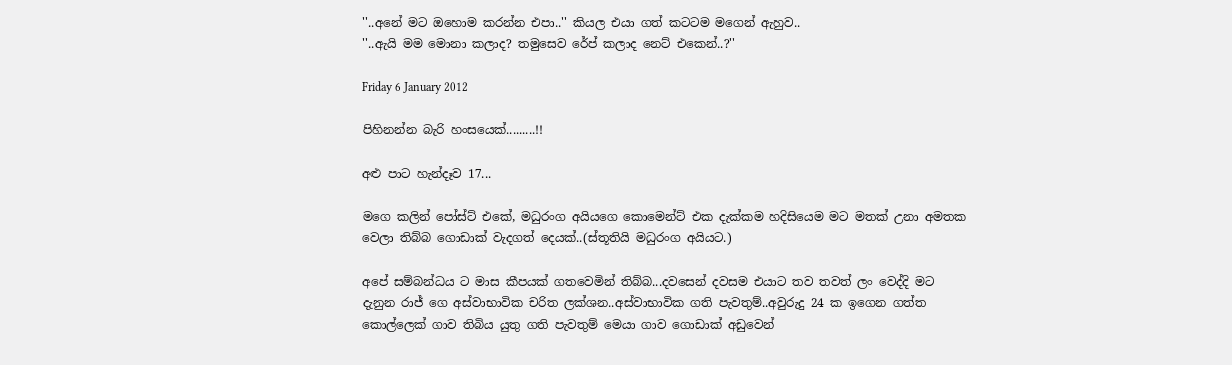''..අනේ මට ඔහොම කරන්න එපා..'' කියල එයා ගත් කටටම මගෙන් ඇහුව..
''..ඇයි මම මොනා කලාද? තමුසෙව රේප් කලාද නෙට් එකෙන්..?''

Friday 6 January 2012

පිහිනන්න බැරි හංසයෙක්.........!!

අළු පාට හැන්දෑව 17...

මගෙ කලින් පෝස්ට් එකේ, මධුරංග අයියගෙ කොමෙන්ට් එක දැක්කම හදිසියෙම මට මතක් උනා අමතක වෙලා තිබ්බ ගොඩාක් වැදගත් දෙයක්..(ස්තූතියි මධුරංග අයියට.)

අපේ සම්බන්ධය ට මාස කීපයක් ගතවෙමින් තිබ්බ...දවසෙන් දවසම එයාට තව තවත් ලං වෙද්දි මට දැනුන රාජ් ගෙ අස්වාභාවික චරිත ලක්ශන..අස්වාභාවික ගති පැවතුම්..අවුරුදු 24 ක ඉගෙන ගත්ත කොල්ලෙක් ගාව තිබිය යුතු ගති පැවතුම් මෙයා ගාව ගොඩාක් අඩුවෙන්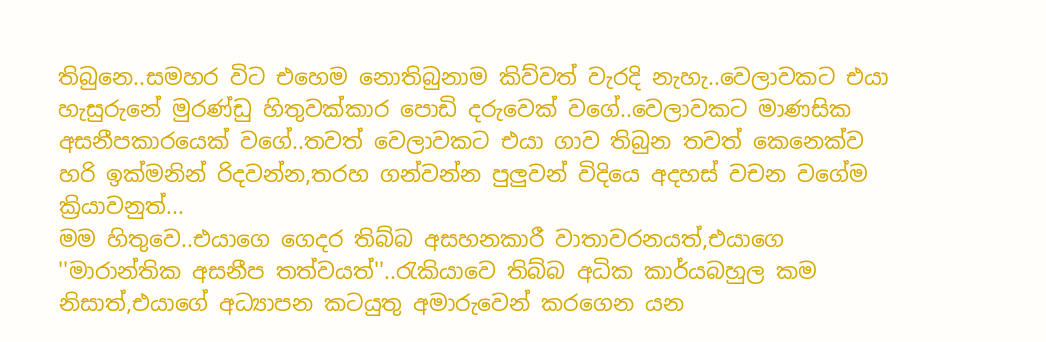තිබුනෙ..සමහර විට එහෙම නොතිබුනාම කිව්වත් වැරදි නැහැ..වෙලාවකට එයා හැසුරුනේ මුරණ්ඩු හිතුවක්කාර පොඩි දරුවෙක් වගේ..වෙලාවකට මාණසික අසනීපකාරයෙක් වගේ..තවත් වෙලාවකට එයා ගාව තිබුන තවත් කෙනෙක්ව හරි ඉක්මනින් රිදවන්න,තරහ ගන්වන්න පුලුවන් විදියෙ අදහස් වචන වගේම ක්‍රියාවනුත්...
මම හිතුවෙ..එයාගෙ ගෙදර තිබ්බ අසහනකාරී වාතාවරනයත්,එයාගෙ ''මාරාන්තික අසනීප තත්වයත්''..රැකියාවෙ තිබ්බ අධික කාර්යබහුල කම නිසාත්,එයාගේ අධ්‍යාපන කටයුතු අමාරුවෙන් කරගෙන යන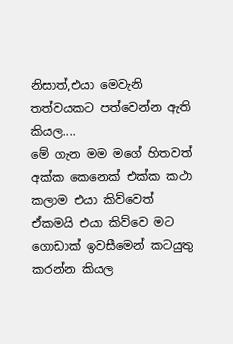නිසාත්,එයා මෙවැනි තත්වයකට පත්වෙන්න ඇති කියල....
මේ ගැන මම මගේ හිතවත් අක්ක කෙනෙක් එක්ක කථා කලාම එයා කිව්වෙත් ඒකමයි එයා කිව්වෙ මට ගොඩාක් ඉවසීමෙන් කටයුතු කරන්න කියල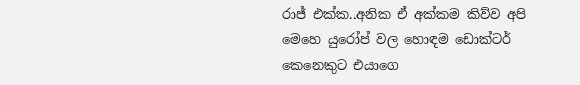රාජ් එක්ක..අනික ඒ අක්කම කිව්ව අපි මෙහෙ යුරෝප් වල හොඳම ඩොක්ටර් කෙනෙකුට එයාගෙ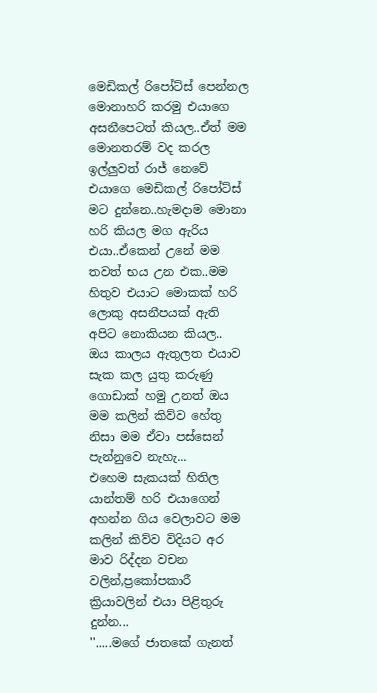මෙඩිකල් රිපෝට්ස් පෙන්නල මොනාහරි කරමු එයාගෙ අසනීපෙටත් කියල..ඒත් මම මොනතරම් වද කරල ඉල්ලුවත් රාජ් නෙවේ එයාගෙ මෙඩිකල් රිපෝට්ස් මට දුන්නෙ..හැමදාම මොනා හරි කියල මග ඇරිය එයා..ඒකෙන් උනේ මම තවත් භය උන එක..මම හිතුව එයාට මොකක් හරි ලොකු අසනීපයක් ඇති අපිට නොකියන කියල..
ඔය කාලය ඇතුලත එයාව සැක කල යුතු කරුණු ගොඩාක් හමු උනත් ඔය මම කලින් කිව්ව හේතු නිසා මම ඒවා පස්සෙන් පැන්නුවෙ නැහැ...
එහෙම සැකයක් හිතිල යාන්තම් හරි එයාගෙන් අහන්න ගිය වෙලාවට මම කලින් කිව්ව විදියට අර මාව රිද්දන වචන වලින්,ප්‍රකෝපකාරී ක්‍රියාවලින් එයා පිළිතුරු දුන්න...
''.....මගේ ජාතකේ ගැනත්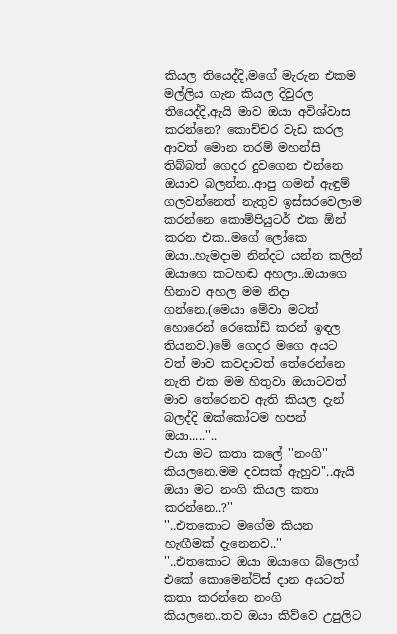කියල තියෙද්දි,මගේ මැරුන එකම මල්ලිය ගැන කියල දිවුරල තියෙද්දි,ඇයි මාව ඔයා අවිශ්වාස කරන්නෙ? කොච්චර වැඩ කරල ආවත් මොන තරම් මහන්සි තිබ්බත් ගෙදර දුවගෙන එන්නෙ ඔයාව බලන්න..ආපු ගමන් ඇඳුම් ගලවන්නෙත් නැතුව ඉස්සරවෙලාම කරන්නෙ කොම්පියුටර් එක ඕන් කරන එක..මගේ ලෝකෙ ඔයා..හැමදාම නින්දට යන්න කලින් ඔයාගෙ කටහඬ අහලා..ඔයාගෙ හිනාව අහල මම නිදා ගන්නෙ.(මෙයා මේවා මටත් හොරෙන් රෙකෝඩ් කරන් ඉඳල තියනව.)මේ ගෙදර මගෙ අයට වත් මාව කවදාවත් තේරෙන්නෙ නැති එක මම හිතුවා ඔයාටවත් මාව තේරෙනව ඇති කියල දැන් බලද්දි ඔක්කෝටම හපන් ඔයා.....''..
එයා මට කතා කලේ ''නංගි'' කියලනෙ.මම දවසක් ඇහුව''..ඇයි ඔයා මට නංගි කියල කතා කරන්නෙ..?''
''..එතකොට මගේම කියන හැඟීමක් දැනෙනව..''
''..එතකොට ඔයා ඔයාගෙ බ්ලොග් එකේ කොමෙන්ට්ස් දාන අයටත් කතා කරන්නෙ නංගි කියලනෙ..තව ඔයා කිව්වෙ උපුලිට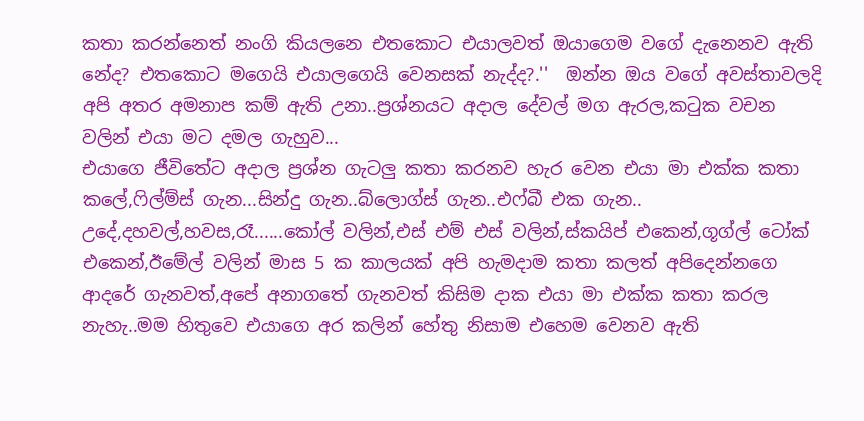කතා කරන්නෙත් නංගි කියලනෙ එතකොට එයාලවත් ඔයාගෙම වගේ දැනෙනව ඇති නේද? එතකොට මගෙයි එයාලගෙයි වෙනසක් නැද්ද?.''  ඔන්න ඔය වගේ අවස්තාවලදි අපි අතර අමනාප කම් ඇති උනා..ප්‍රශ්නයට අදාල දේවල් මග ඇරල,කටුක වචන වලින් එයා මට දමල ගැහුව...
එයාගෙ ජීවිතේට අදාල ප්‍රශ්න ගැටලු කතා කරනව හැර වෙන එයා මා එක්ක කතා කලේ,ෆිල්ම්ස් ගැන...සින්දු ගැන..බ්ලොග්ස් ගැන..එෆ්බී එක ගැන..
උදේ,දහවල්,හවස,රෑ......කෝල් වලින්,එස් එම් එස් වලින්,ස්කයිප් එකෙන්,ගූග්ල් ටෝක් එකෙන්,ඊමේල් වලින් මාස 5 ක කාලයක් අපි හැමදාම කතා කලත් අපිදෙන්නගෙ ආදරේ ගැනවත්,අපේ අනාගතේ ගැනවත් කිසිම දාක එයා මා එක්ක කතා කරල නැහැ..මම හිතුවෙ එයාගෙ අර කලින් හේතු නිසාම එහෙම වෙනව ඇති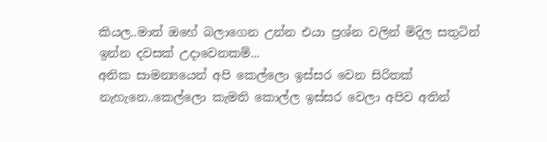කියල..මාත් ඔහේ බලාගෙන උන්න එයා ප්‍රශ්න වලින් මිදිල සතුටින් ඉන්න දවසක් උදාවෙනකම්...
අනික සාමන්‍යයෙන් අපි කෙල්ලො ඉස්සර වෙන සිරිතක් නැහැනෙ..කෙල්ලො කැමති කොල්ල ඉස්සර වෙලා අපිව අතින්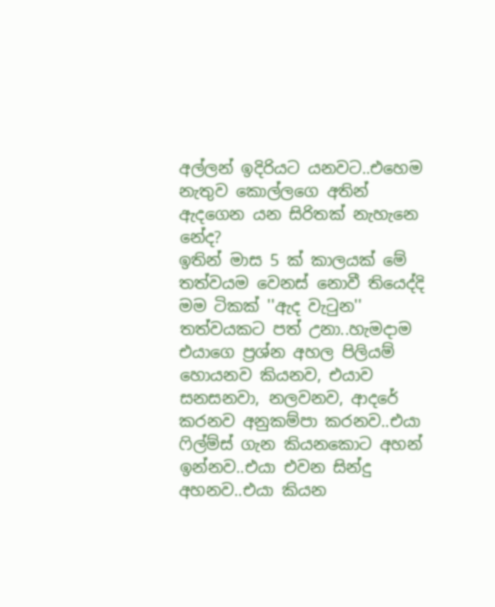අල්ලන් ඉදිරියට යනවට..එහෙම නැතුව කොල්ලගෙ අතින්  ඇදගෙන යන සිරිතක් නැහැනෙ නේද?
ඉතින් මාස 5 ක් කාලයක් මේ තත්වයම වෙනස් නොවී තියෙද්දි මම ටිකක් ''ඇද වැටුන'' තත්වයකට පත් උනා..හැමදාම එයාගෙ ප්‍රශ්න අහල පිලියම් හොයනව කියනව, එයාව සනසනවා, නලවනව, ආදරේ කරනව අනුකම්පා කරනව..එයා ෆිල්ම්ස් ගැන කියනකොට අහන් ඉන්නව..එයා එවන සින්දු අහනව..එයා කියන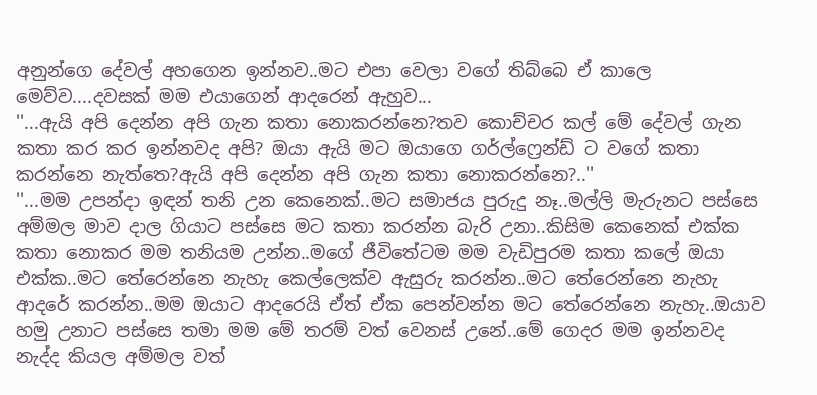අනුන්ගෙ දේවල් අහගෙන ඉන්නව..මට එපා වෙලා වගේ තිබ්බෙ ඒ කාලෙ මෙව්ව....දවසක් මම එයාගෙන් ආදරෙන් ඇහුව...
''...ඇයි අපි දෙන්න අපි ගැන කතා නොකරන්නෙ?තව කොච්චර කල් මේ දේවල් ගැන කතා කර කර ඉන්නවද අපි? ඔයා ඇයි මට ඔයාගෙ ගර්ල්ෆ්‍රෙන්ඩ් ට වගේ කතා කරන්නෙ නැත්තෙ?ඇයි අපි දෙන්න අපි ගැන කතා නොකරන්නෙ?..''
''...මම උපන්දා ඉඳන් තනි උන කෙනෙක්..මට සමාජය පුරුදු නෑ..මල්ලි මැරුනට පස්සෙ අම්මල මාව දාල ගියාට පස්සෙ මට කතා කරන්න බැරි උනා..කිසිම කෙනෙක් එක්ක කතා නොකර මම තනියම උන්න..මගේ ජීවිතේටම මම වැඩිපුරම කතා කලේ ඔයා එක්ක..මට තේරෙන්නෙ නැහැ කෙල්ලෙක්ව ඇසුරු කරන්න..මට තේරෙන්නෙ නැහැ ආදරේ කරන්න..මම ඔයාට ආදරෙයි ඒත් ඒක පෙන්වන්න මට තේරෙන්නෙ නැහැ..ඔයාව හමු උනාට පස්සෙ තමා මම මේ තරම් වත් වෙනස් උනේ..මේ ගෙදර මම ඉන්නවද නැද්ද කියල අම්මල වත්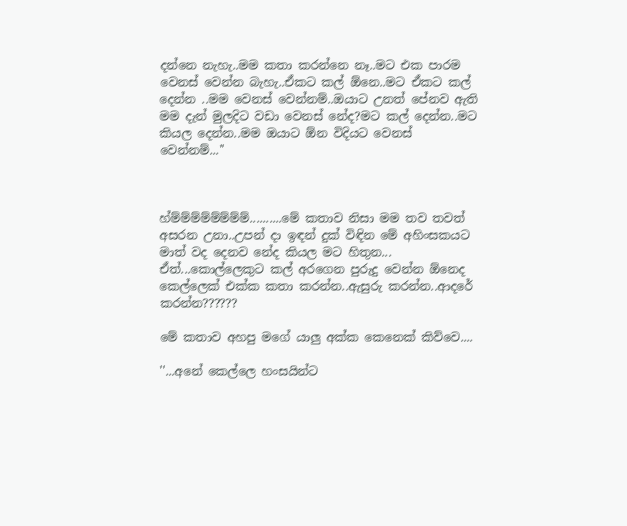දන්නෙ නැහැ..මම කතා කරන්නෙ නෑ..මට එක පාරම වෙනස් වෙන්න බැහැ..ඒකට කල් ඕනෙ..මට ඒකට කල් දෙන්න ..මම වෙනස් වෙන්නම්..ඔයාට උනත් පේනව ඇති මම දැන් මුලදිට වඩා වෙනස් නේද?මට කල් දෙන්න..මට කියල දෙන්න..මම ඔයාට ඕන විදියට වෙනස් වෙන්නම්...''



හ්ම්ම්ම්ම්ම්ම්ම්ම්..........මේ කතාව නිසා මම තව තවත් අසරන උනා..උපන් දා ඉඳන් දුක් විඳින මේ අහිංසකයට මාත් වද දෙනව නේද කියල මට හිතුන...
ඒත්...කොල්ලෙකුට කල් අරගෙන පුරුදු වෙන්න ඕනෙද කෙල්ලෙක් එක්ක කතා කරන්න..ඇසුරු කරන්න..ආදරේ කරන්න??????

මේ කතාව අහපු මගේ යාලු අක්ක කෙනෙක් කිව්වෙ....

''...අනේ කෙල්ලෙ හංසයින්ට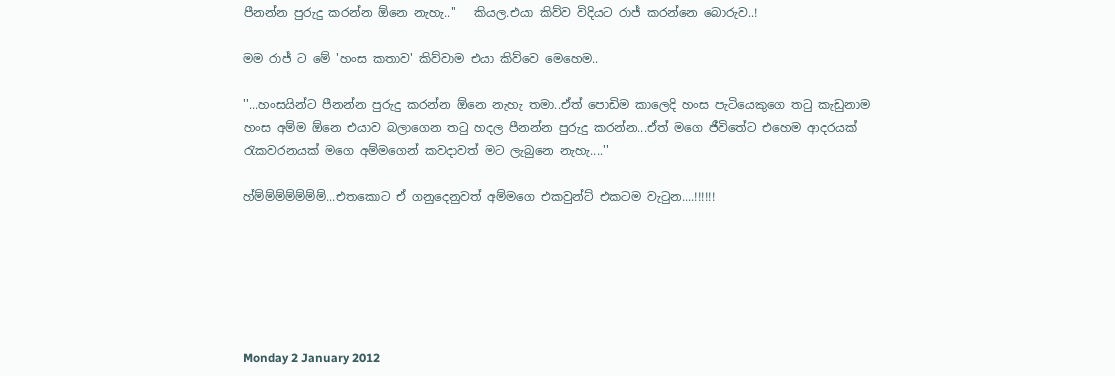පීනන්න පුරුදු කරන්න ඕනෙ නැහැ..''   කියල.එයා කිව්ව විදියට රාජ් කරන්නෙ බොරුව..!

මම රාජ් ට මේ 'හංස කතාව' කිව්වාම එයා කිව්වෙ මෙහෙම..

''...හංසයින්ට පීනන්න පුරුදු කරන්න ඕනෙ නැහැ තමා..ඒත් පොඩිම කාලෙදි හංස පැටියෙකුගෙ තටු කැඩුනාම හංස අම්ම ඕනෙ එයාව බලාගෙන තටු හදල පීනන්න පුරුදු කරන්න...ඒත් මගෙ ජීවිතේට එහෙම ආදරයක් රැකවරනයක් මගෙ අම්මගෙන් කවදාවත් මට ලැබුනෙ නැහැ....''

හ්ම්ම්ම්ම්ම්ම්ම්...එතකොට ඒ ගනුදෙනුවත් අම්මගෙ එකවුන්ට් එකටම වැටුන....!!!!!!






Monday 2 January 2012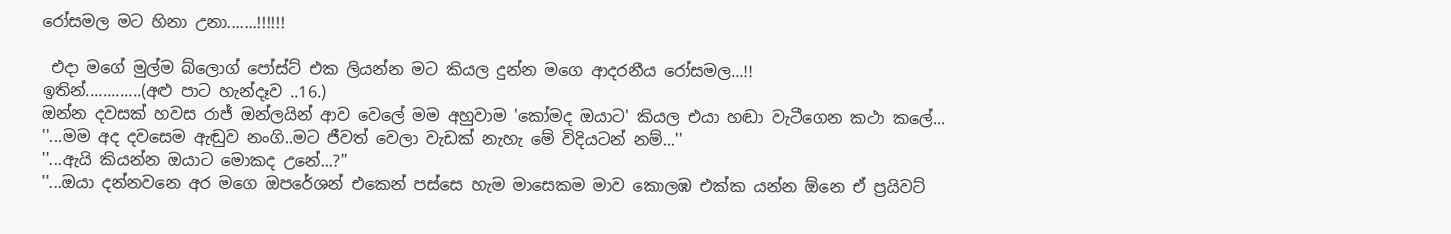රෝසමල මට හිනා උනා.......!!!!!!

 එදා මගේ මුල්ම බ්ලොග් පෝස්ට් එක ලියන්න මට කියල දුන්න මගෙ ආදරනීය රෝසමල...!!
ඉතින්.............(අළු පාට හැන්දෑව ..16.)
ඔන්න දවසක් හවස රාජ් ඔන්ලයින් ආව වෙලේ මම අහුවාම 'කෝමද ඔයාට' කියල එයා හඬා වැටීගෙන කථා කලේ...
''...මම අද දවසෙම ඇඬුව නංගි..මට ජීවත් වෙලා වැඩක් නැහැ මේ විදියටන් නම්...''
''...ඇයි කියන්න ඔයාට මොකද උනේ...?''
''...ඔයා දන්නවනෙ අර මගෙ ඔපරේශන් එකෙන් පස්සෙ හැම මාසෙකම මාව කොලඹ එක්ක යන්න ඕනෙ ඒ ප්‍රයිවට්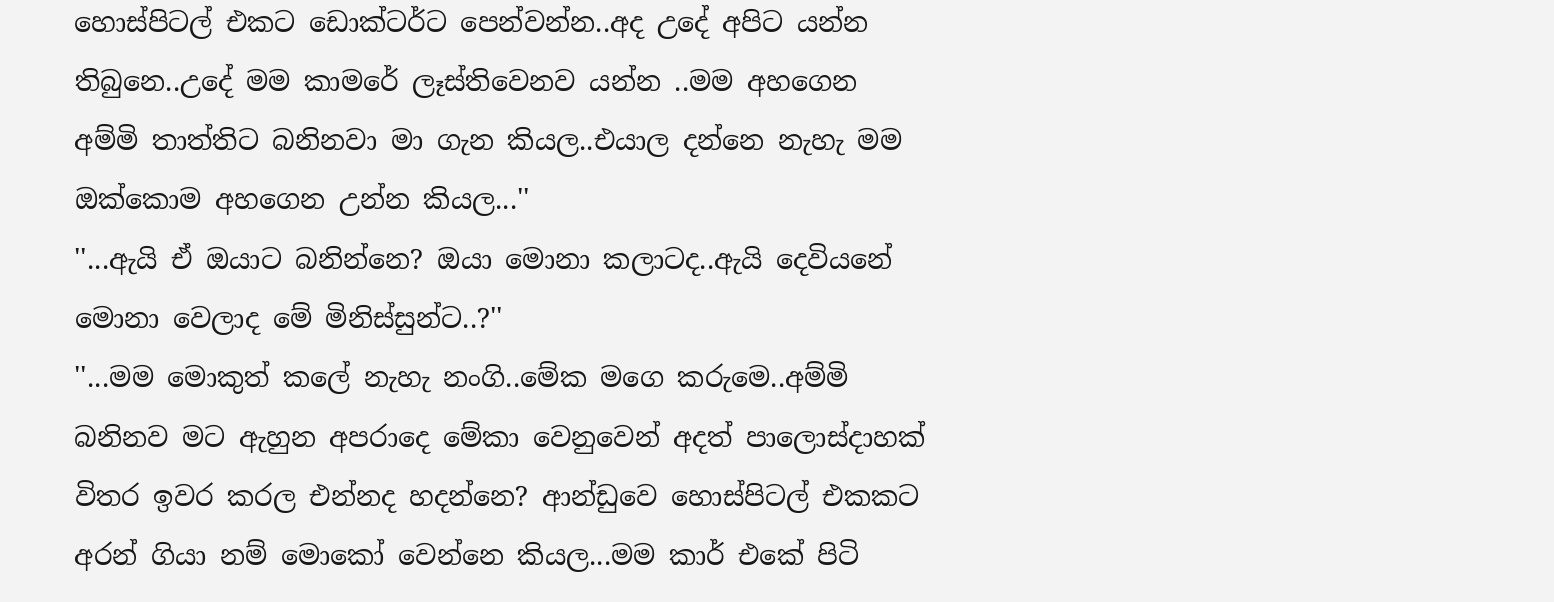හොස්පිටල් එකට ඩොක්ටර්ට පෙන්වන්න..අද උදේ අපිට යන්න තිබුනෙ..උදේ මම කාමරේ ලෑස්තිවෙනව යන්න ..මම අහගෙන අම්මි තාත්තිට බනිනවා මා ගැන කියල..එයාල දන්නෙ නැහැ මම ඔක්කොම අහගෙන උන්න කියල...''
''...ඇයි ඒ ඔයාට බනින්නෙ? ඔයා මොනා කලාටද..ඇයි දෙවියනේ මොනා වෙලාද මේ මිනිස්සුන්ට..?''
''...මම මොකුත් කලේ නැහැ නංගි..මේක මගෙ කරුමෙ..අම්මි බනිනව මට ඇහුන අපරාදෙ මේකා වෙනුවෙන් අදත් පාලොස්දාහක් විතර ඉවර කරල එන්නද හදන්නෙ? ආන්ඩුවෙ හොස්පිටල් එකකට අරන් ගියා නම් මොකෝ වෙන්නෙ කියල...මම කාර් එකේ පිටි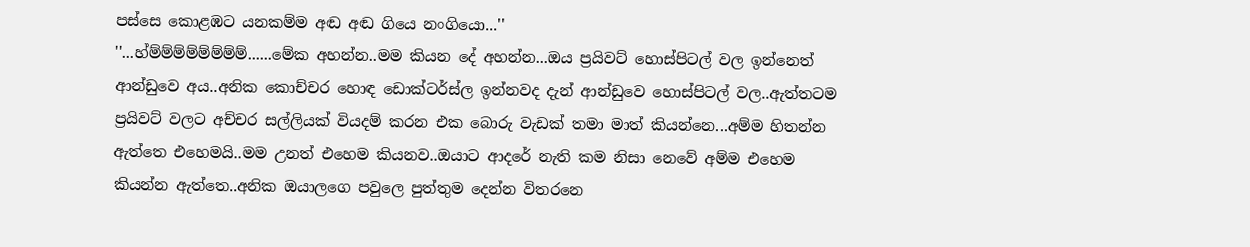පස්සෙ කොළඹට යනකම්ම අඬ අඬ ගියෙ නංගියො...''
''...හ්ම්ම්ම්ම්ම්ම්ම්ම්......මේක අහන්න..මම කියන දේ අහන්න...ඔය ප්‍රයිවට් හොස්පිටල් වල ඉන්නෙත් ආන්ඩුවෙ අය..අනික කොච්චර හොඳ ඩොක්ටර්ස්ල ඉන්නවද දැන් ආන්ඩුවෙ හොස්පිටල් වල..ඇත්තටම ප්‍රයිවට් වලට අච්චර සල්ලියක් වියදම් කරන එක බොරු වැඩක් තමා මාත් කියන්නෙ...අම්ම හිතන්න ඇත්තෙ එහෙමයි..මම උනත් එහෙම කියනව..ඔයාට ආදරේ නැති කම නිසා නෙවේ අම්ම එහෙම කියන්න ඇත්තෙ..අනික ඔයාලගෙ පවුලෙ පුත්තුම දෙන්න විතරනෙ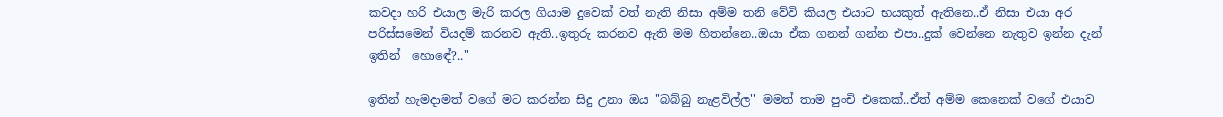කවදා හරි එයාල මැරි කරල ගියාම දුවෙක් වත් නැති නිසා අම්ම තනි වේවි කියල එයාට භයකුත් ඇතිනෙ..ඒ නිසා එයා අර පරිස්සමෙන් වියදම් කරනව ඇති..ඉතුරු කරනව ඇති මම හිතන්නෙ..ඔයා ඒක ගනන් ගන්න එපා..දුක් වෙන්නෙ නැතුව ඉන්න දැන් ඉතින්  හොඳේ?..''

ඉතින් හැමදාමත් වගේ මට කරන්න සිදු උනා ඔය ''බබ්බු නැළවිල්ල'' මමත් තාම පුංචි එකෙක්..ඒත් අම්ම කෙනෙක් වගේ එයාව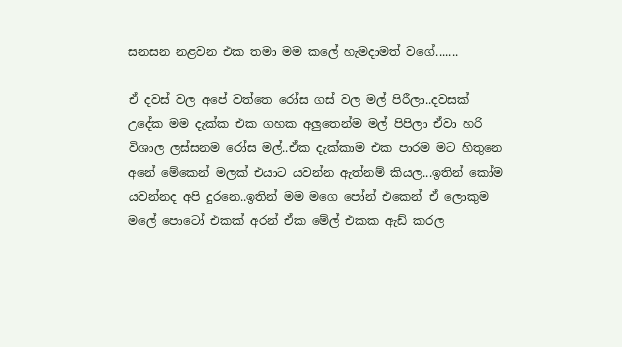සනසන නළවන එක තමා මම කලේ හැමදාමත් වගේ.......

ඒ දවස් වල අපේ වත්තෙ රෝස ගස් වල මල් පිරීලා..දවසක් උදේක මම දැක්ක එක ගහක අලුතෙන්ම මල් පිපිලා ඒවා හරි විශාල ලස්සනම රෝස මල්..ඒක දැක්කාම එක පාරම මට හිතුනෙ අනේ මේකෙන් මලක් එයාට යවන්න ඇත්නම් කියල...ඉතින් කෝම යවන්නද අපි දුරනෙ..ඉතින් මම මගෙ පෝන් එකෙන් ඒ ලොකුම මලේ පොටෝ එකක් අරන් ඒක මේල් එකක ඇඩ් කරල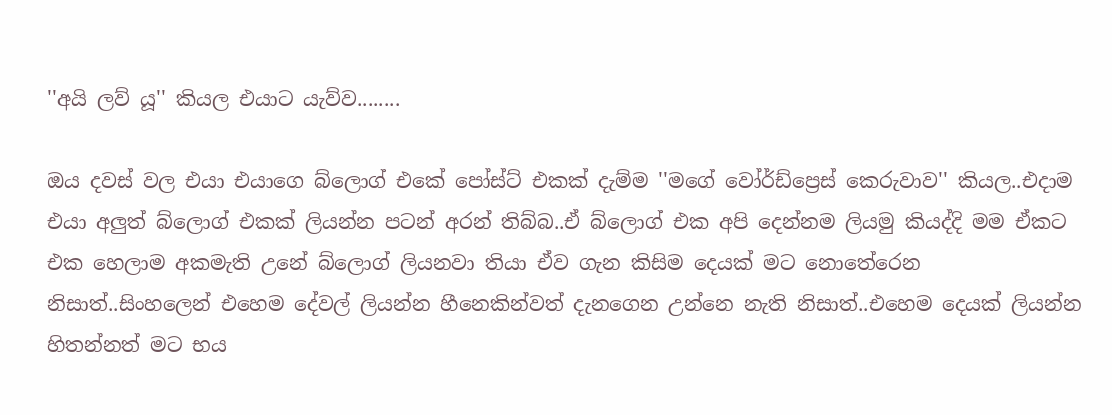''අයි ලව් යූ'' කියල එයාට යැව්ව........

ඔය දවස් වල එයා එයාගෙ බ්ලොග් එකේ පෝස්ට් එකක් දැම්ම ''මගේ වෝර්ඩ්ප්‍රෙස් කෙරුවාව'' කියල..එදාම එයා අලුත් බ්ලොග් එකක් ලියන්න පටන් අරන් තිබ්බ..ඒ බ්ලොග් එක අපි දෙන්නම ලියමු කියද්දි මම ඒකට එක හෙලාම අකමැති උනේ බ්ලොග් ලියනවා තියා ඒව ගැන කිසිම දෙයක් මට නොතේරෙන නිසාත්..සිංහලෙන් එහෙම දේවල් ලියන්න හීනෙකින්වත් දැනගෙන උන්නෙ නැති නිසාත්..එහෙම දෙයක් ලියන්න හිතන්නත් මට භය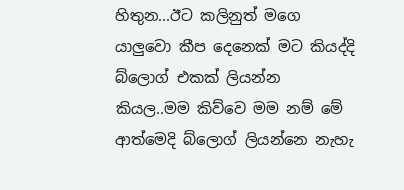හිතුන...ඊට කලිනුත් මගෙ යාලුවො කීප දෙනෙක් මට කියද්දි බ්ලොග් එකක් ලියන්න කියල..මම කිව්වෙ මම නම් මේ ආත්මෙදි බ්ලොග් ලියන්නෙ නැහැ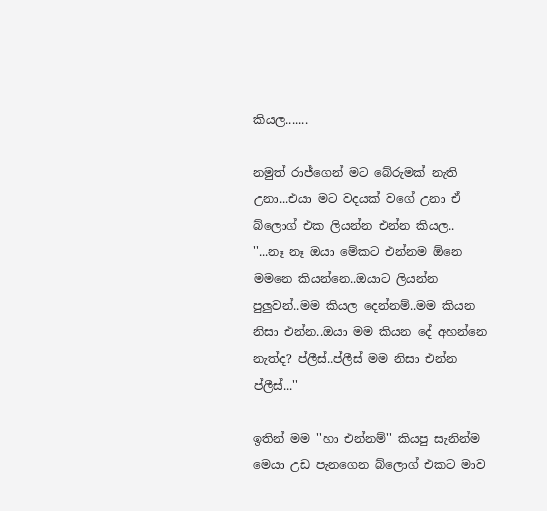කියල.......

නමුත් රාජ්ගෙන් මට බේරුමක් නැති උනා...එයා මට වදයක් වගේ උනා ඒ බ්ලොග් එක ලියන්න එන්න කියල..
''...නෑ නෑ ඔයා මේකට එන්නම ඕනෙ මමනෙ කියන්නෙ..ඔයාට ලියන්න පුලුවන්..මම කියල දෙන්නම්..මම කියන නිසා එන්න..ඔයා මම කියන දේ අහන්නෙ නැත්ද? ප්ලීස්..ප්ලීස් මම නිසා එන්න ප්ලීස්...''

ඉතින් මම ''හා එන්නම්'' කියපු සැනින්ම මෙයා උඩ පැනගෙන බ්ලොග් එකට මාව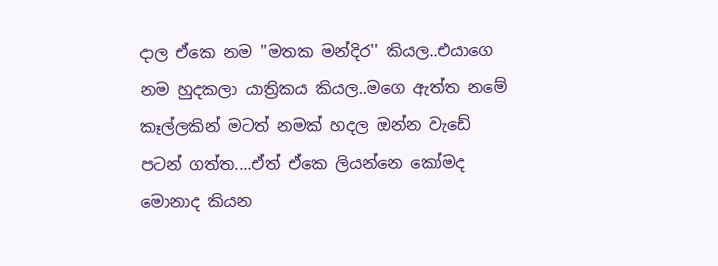දාල ඒකෙ නම ''මතක මන්දිර'' කියල..එයාගෙ නම හුදකලා යාත්‍රිකය කියල..මගෙ ඇත්ත නමේ කෑල්ලකින් මටත් නමක් හදල ඔන්න වැඩේ පටන් ගත්ත....ඒත් ඒකෙ ලියන්නෙ කෝමද මොනාද කියන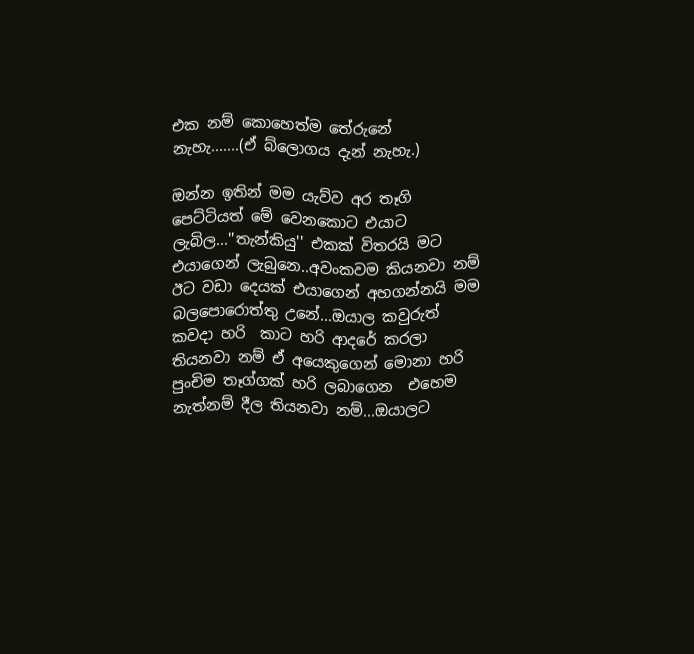එක නම් කොහෙත්ම තේරුනේ නැහැ.......(ඒ බ්ලොගය දැන් නැහැ.)

ඔන්න ඉතින් මම යැව්ව අර තෑගි පෙට්ටියත් මේ වෙනකොට එයාට ලැබිල...''තැන්කියු'' එකක් විතරයි මට එයාගෙන් ලැබුනෙ..අවංකවම කියනවා නම් ඊට වඩා දෙයක් එයාගෙන් අහගන්නයි මම බලපොරොත්තු උනේ...ඔයාල කවුරුත්  කවදා හරි  කාට හරි ආදරේ කරලා තියනවා නම් ඒ අයෙකුගෙන් මොනා හරි පුංචිම තෑග්ගක් හරි ලබාගෙන  එහෙම නැත්නම් දීල තියනවා නම්...ඔයාලට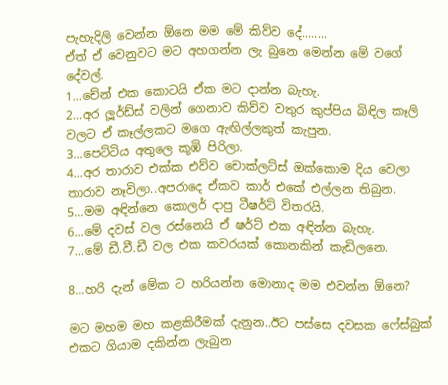පැහැදිලි වෙන්න ඕනෙ මම මේ කිව්ව දේ........
ඒත් ඒ වෙනුවට මට අහගන්න ලැ බුනෙ මෙන්න මේ වගේ දේවල්.
1...චේන් එක කොටයි ඒක මට දාන්න බැහැ.
2...අර ලූර්ඩ්ස් වලින් ගෙනාව කිව්ව වතුර කුප්පිය බිඳිල කෑලි වලට ඒ කෑල්ලකට මගෙ ඇඟිල්ලකුත් කැපුන.
3...පෙට්ටිය අතුලෙ කූඹි පිරිලා.
4...අර තාරාව එක්ක එව්ව චොක්ලට්ස් ඔක්කොම දිය වෙලා තාරාව නෑවිලා..අපරාදෙ ඒකව කාර් එකේ එල්ලන තිබුන.
5...මම අඳින්නෙ කොලර් දාපු ටීෂර්ට් විතරයි.
6...මේ දවස් වල රස්නෙයි ඒ ෂර්ට් එක අඳින්න බැහැ.
7...මේ ඩී.වී.ඩී වල එක කවරයක් කොනකින් කැඩිලනෙ.

8...හරි දැන් මේක ට හරියන්න මොනාද මම එවන්න ඕනෙ?

මට මහම මහ කළකිරීමක් දැනුන..ඊට පස්සෙ දවසක ෆේස්බුක් එකට ගියාම දකින්න ලැබුන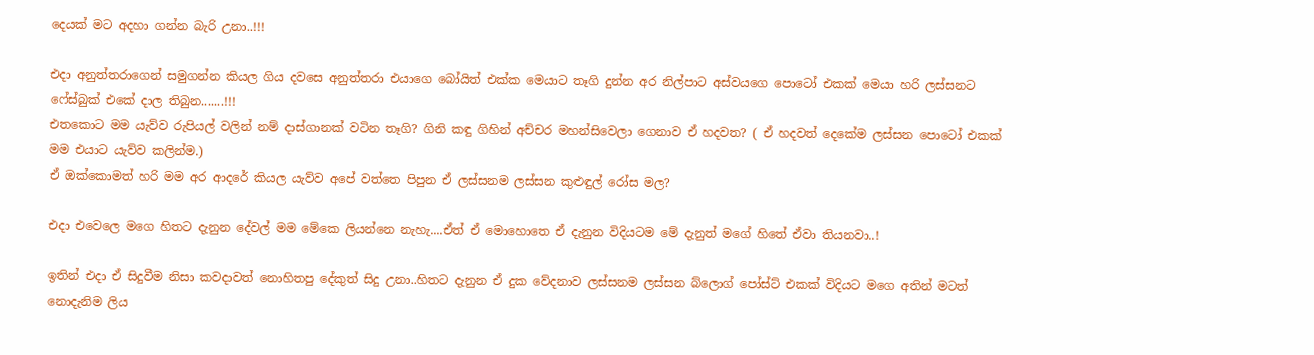දෙයක් මට අදහා ගන්න බැරි උනා..!!!

එදා අනුත්තරාගෙන් සමුගන්න කියල ගිය දවසෙ අනුත්තරා එයාගෙ බෝයිත් එක්ක මෙයාට තෑගි දුන්න අර නිල්පාට අස්වයගෙ පොටෝ එකක් මෙයා හරි ලස්සනට ෆේස්බුක් එකේ දාල තිබුන.......!!!
එතකොට මම යැව්ව රුපියල් වලින් නම් දාස්ගානක් වටින තෑගි? ගිනි කඳු ගිහින් අච්චර මහන්සිවෙලා ගෙනාව ඒ හදවත? ( ඒ හදවත් දෙකේම ලස්සන පොටෝ එකක් මම එයාට යැව්ව කලින්ම.)
ඒ ඔක්කොමත් හරි මම අර ආදරේ කියල යැව්ව අපේ වත්තෙ පිපුන ඒ ලස්සනම ලස්සන කුළුඳුල් රෝස මල?

එදා එවෙලෙ මගෙ හිතට දැනුන දේවල් මම මේකෙ ලියන්නෙ නැහැ....ඒත් ඒ මොහොතෙ ඒ දැනුන විදියටම මේ දැනුත් මගේ හිතේ ඒවා තියනවා..!

ඉතින් එදා ඒ සිදුවීම නිසා කවදාවත් නොහිතපු දේකුත් සිදු උනා..හිතට දැනුන ඒ දුක වේදනාව ලස්සනම ලස්සන බ්ලොග් පෝස්ට් එකක් විදියට මගෙ අතින් මටත් නොදැනිම ලිය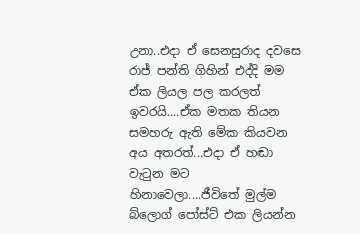උනා..එදා ඒ සෙනසුරාද දවසෙ රාජ් පන්ති ගිහින් එද්දි මම ඒක ලියල පල කරලත් ඉවරයි....ඒක මතක තියන සමහරු ඇති මේක කියවන අය අතරත්...එදා ඒ හඬා වැටුන මට හිනාවෙලා....ජීවිතේ මුල්ම බ්ලොග් පෝස්ට් එක ලියන්න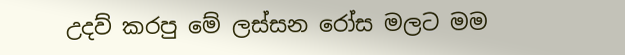උදව් කරපු මේ ලස්සන රෝස මලට මම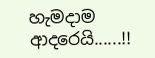හැමදාම ආදරෙයි......!!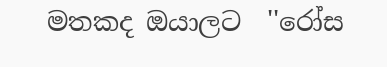මතකද ඔයාලට  ''රෝස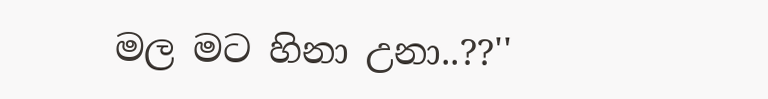මල මට හිනා උනා..??''